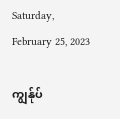Saturday, February 25, 2023

ကျွန်ုပ်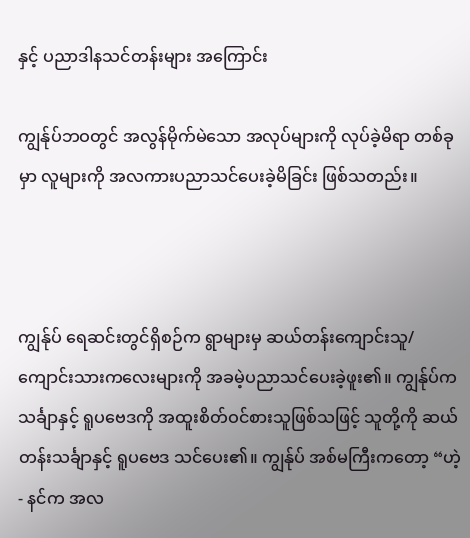နှင့် ပညာဒါနသင်တန်းများ အကြောင်း

ကျွန်ုပ်ဘဝတွင် အလွန်မိုက်မဲသော အလုပ်များကို လုပ်ခဲ့မိရာ တစ်ခုမှာ လူများကို အလကားပညာသင်ပေးခဲ့မိခြင်း ဖြစ်သတည်း။



ကျွန်ုပ် ရေဆင်းတွင်ရှိစဉ်က ရွာများမှ ဆယ်တန်းကျောင်းသူ/ ကျောင်းသားကလေးများကို အခမဲ့ပညာသင်ပေးခဲ့ဖူး၏။ ကျွန်ုပ်က သင်္ချာနှင့် ရူပဗေဒကို အထူးစိတ်ဝင်စားသူဖြစ်သဖြင့် သူတို့ကို ဆယ်တန်းသင်္ချာနှင့် ရူပဗေဒ သင်ပေး၏။ ကျွန်ုပ် အစ်မကြီးကတော့ “ဟဲ့ - နင်က အလ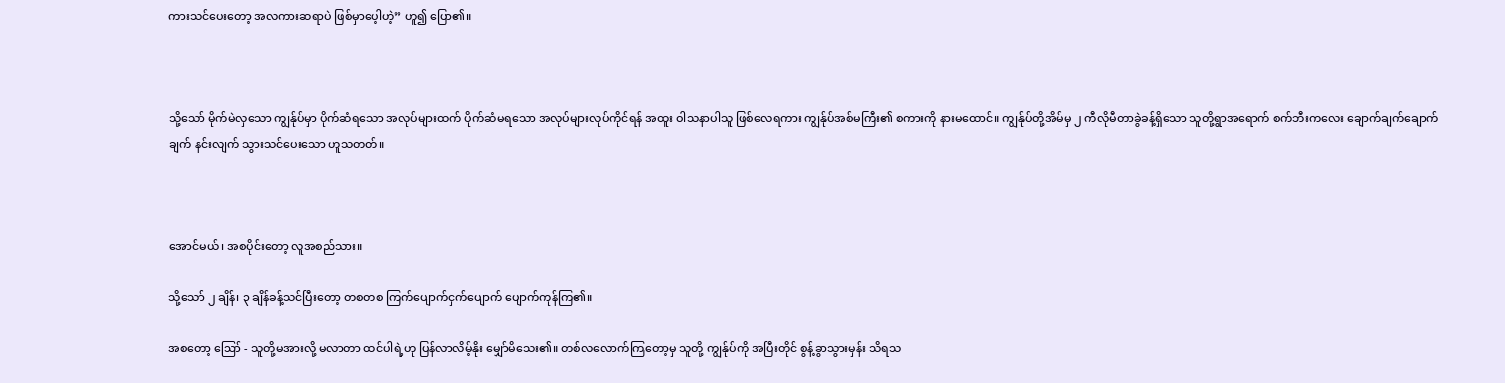ကားသင်ပေးတော့ အလကားဆရာပဲ ဖြစ်မှာပေ့ါဟဲ့” ဟူ၍ ပြော၏။



သို့သော် မိုက်မဲလှသော ကျွန်ုပ်မှာ ပိုက်ဆံရသော အလုပ်များထက် ပိုက်ဆံမရသော အလုပ်များလုပ်ကိုင်ရန် အထူး ဝါသနာပါသူ ဖြစ်လေရကား ကျွန်ုပ်အစ်မကြီး၏ စကားကို နားမထောင်။ ကျွန်ုပ်တို့အိမ်မှ ၂ ကီလိုမီတာခွဲခန့်ရှိသော သူတို့ရွာအရောက် စက်ဘီးကလေး ချောက်ချက်ချောက်ချက် နင်းလျက် သွားသင်ပေးသော ဟူသတတ်။



အောင်မယ်၊ အစပိုင်းတော့ လူအစည်သား။

သို့သော် ၂ ချိန်၊ ၃ ချိန်ခန့်သင်ပြီးတော့ တစတစ ကြက်ပျောက်ငှက်ပျောက် ပျောက်ကုန်ကြ၏။

အစတော့ ဪ - သူတို့မအားလို့ မလာတာ ထင်ပါရဲ့ဟု ပြန်လာလိမ့်နိုး မျှော်မိသေး၏။ တစ်လလောက်ကြတော့မှ သူတို့ ကျွန်ုပ်ကို အပြီးတိုင် စွန့်ခွာသွားမှန်း သိရသ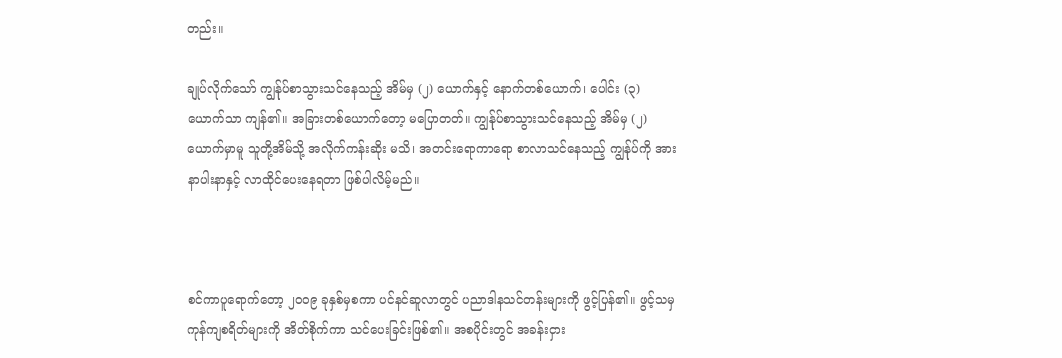တည်း။

ချုပ်လိုက်သော် ကျွန်ုပ်စာသွားသင်နေသည့် အိမ်မှ (၂) ယောက်နှင့် နောက်တစ်ယောက်၊ ပေါင်း (၃) ယောက်သာ ကျန်၏။ အခြားတစ်ယောက်တော့ မပြောတတ်။ ကျွန်ုပ်စာသွားသင်နေသည့် အိမ်မှ (၂) ယောက်မှာမူ သူတို့အိမ်သို့ အလိုက်ကန်းဆိုး မသိ၊ အတင်းရောကာရော စာလာသင်နေသည့် ကျွန်ုပ်ကို အားနာပါးနာနှင့် လာထိုင်ပေးနေရတာ ဖြစ်ပါလိမ့်မည်။



စင်ကာပူရောက်တော့ ၂၀၀၉ ခုနှစ်မှစကာ ပင်နင်ဆူလာတွင် ပညာဒါနသင်တန်းများကို ဖွင့်ပြန်၏။ ဖွင့်သမှ ကုန်ကျစရိတ်များကို အိတ်စိုက်ကာ သင်ပေးခြင်းဖြစ်၏။ အစပိုင်းတွင် အခန်းငှား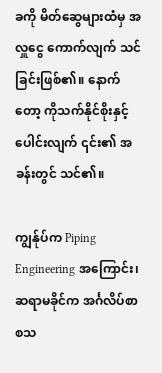ခကို မိတ်ဆွေများထံမှ အလှူငွေ ကောက်လျက် သင်ခြင်းဖြစ်၏။ နောက်တော့ ကိုသက်နိုင်စိုးနှင့်ပေါင်းလျက် ၎င်း၏ အခန်းတွင် သင်၏။

ကျွန်ုပ်က Piping Engineering အကြောင်း၊ ဆရာမခိုင်က အင်္ဂလိပ်စာ စသ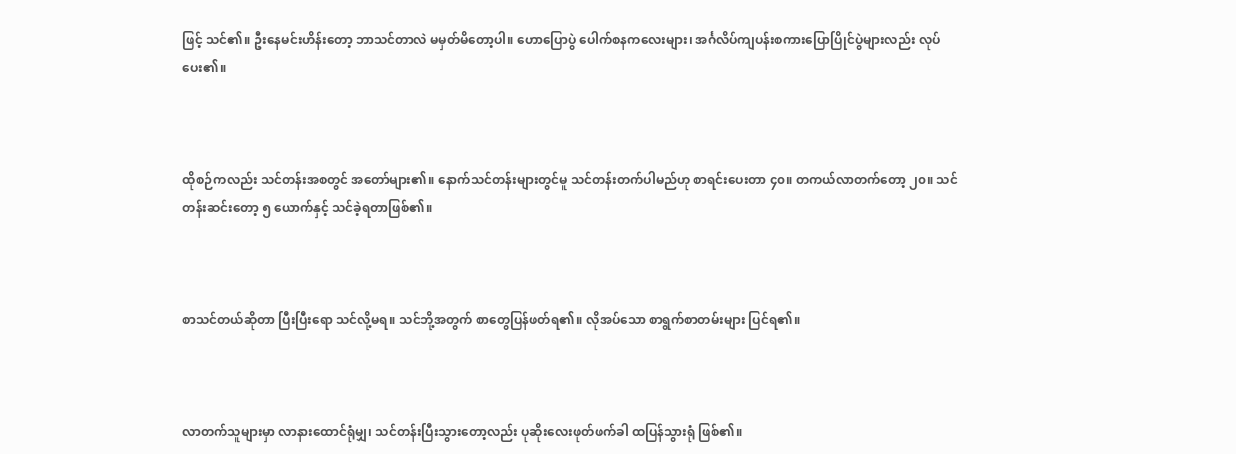ဖြင့် သင်၏။ ဦးနေမင်းဟိန်းတော့ ဘာသင်တာလဲ မမှတ်မိတော့ပါ။ ဟောပြောပွဲ ပေါက်စနကလေးများ၊ အင်္ဂလိပ်ကျပန်းစကားပြောပြိုင်ပွဲများလည်း လုပ်ပေး၏။



ထိုစဉ်ကလည်း သင်တန်းအစတွင် အတော်များ၏။ နောက်သင်တန်းများတွင်မူ သင်တန်းတက်ပါမည်ဟု စာရင်းပေးတာ ၄၀။ တကယ်လာတက်တော့ ၂၀။ သင်တန်းဆင်းတော့ ၅ ယောက်နှင့် သင်ခဲ့ရတာဖြစ်၏။



စာသင်တယ်ဆိုတာ ပြီးပြီးရော သင်လို့မရ။ သင်ဘို့အတွက် စာတွေပြန်ဖတ်ရ၏။ လိုအပ်သော စာရွက်စာတမ်းများ ပြင်ရ၏။



လာတက်သူများမှာ လာနားထောင်ရုံမျှ၊ သင်တန်းပြီးသွားတော့လည်း ပုဆိုးလေးဖုတ်ဖက်ခါ ထပြန်သွားရုံ ဖြစ်၏။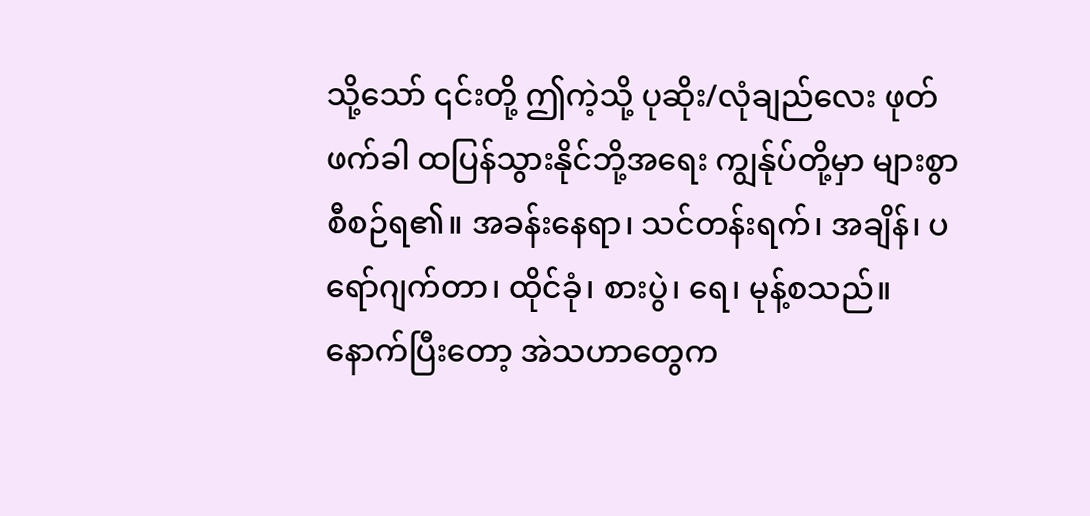သို့သော် ၎င်းတို့ ဤကဲ့သို့ ပုဆိုး/လုံချည်လေး ဖုတ်ဖက်ခါ ထပြန်သွားနိုင်ဘို့အရေး ကျွန်ုပ်တို့မှာ များစွာ စီစဉ်ရ၏။ အခန်းနေရာ၊ သင်တန်းရက်၊ အချိန်၊ ပရော်ဂျက်တာ၊ ထိုင်ခုံ၊ စားပွဲ၊ ရေ၊ မုန့်စသည်။ နောက်ပြီးတော့ အဲသဟာတွေက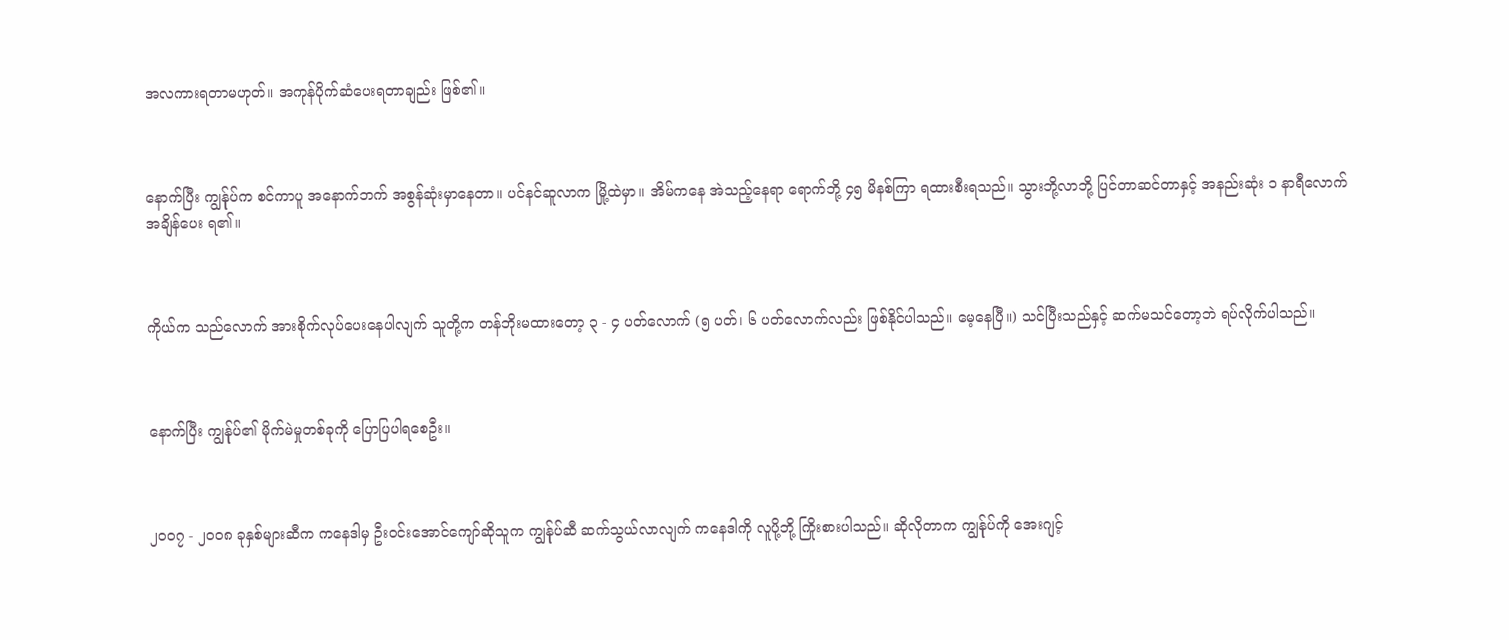အလကားရတာမဟုတ်။ အကုန်ပိုက်ဆံပေးရတာချည်း ဖြစ်၏။



နောက်ပြီး ကျွန်ုပ်က စင်ကာပူ အနောက်ဘက် အစွန်ဆုံးမှာနေတာ။ ပင်နင်ဆူလာက မြို့ထဲမှာ။ အိမ်ကနေ အဲသည့်နေရာ ရောက်ဘို့ ၄၅ မိနစ်ကြာ ရထားစီးရသည်။ သွားဘို့လာဘို့ ပြင်တာဆင်တာနှင့် အနည်းဆုံး ၁ နာရီလောက် အချိန်ပေး ရ၏။



ကိုယ်က သည်လောက် အားစိုက်လုပ်ပေးနေပါလျက် သူတို့က တန်ဘိုးမထားတော့ ၃ - ၄ ပတ်လောက် (၅ ပတ်၊ ၆ ပတ်လောက်လည်း ဖြစ်နိုင်ပါသည်။ မေ့နေပြီ။) သင်ပြီးသည်နှင့် ဆက်မသင်တော့ဘဲ ရပ်လိုက်ပါသည်။



နောက်ပြီး ကျွန်ုပ်၏ မိုက်မဲမှုတစ်ခုကို ပြောပြပါရစေဦး။



၂၀၀၇ - ၂၀၀၈ ခုနှစ်များဆီက ကနေဒါမှ ဦးဝင်းအောင်ကျော်ဆိုသူက ကျွန်ုပ်ဆီ ဆက်သွယ်လာလျက် ကနေဒါကို လူပို့ဘို့ ကြိုးစားပါသည်။ ဆိုလိုတာက ကျွန်ုပ်ကို အေးဂျင့်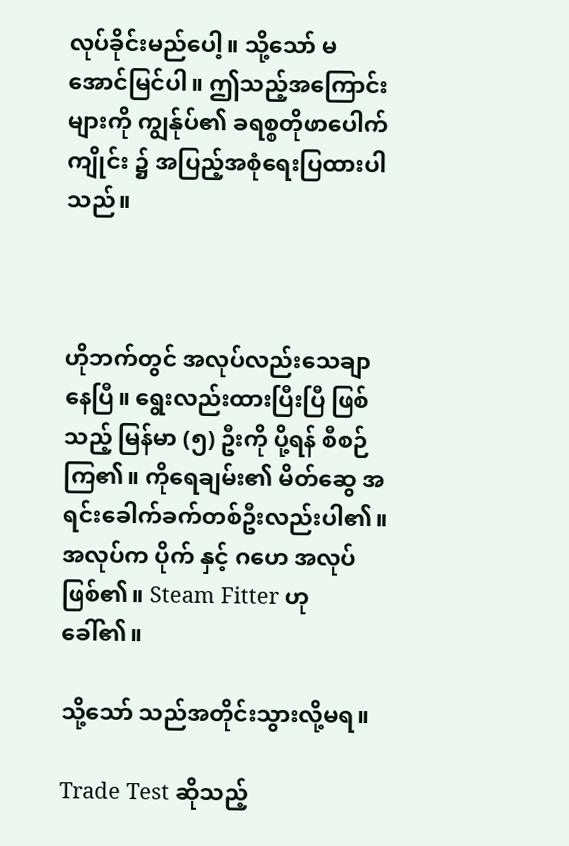လုပ်ခိုင်းမည်ပေါ့။ သို့သော် မအောင်မြင်ပါ။ ဤသည့်အကြောင်းများကို ကျွန်ုပ်၏ ခရစ္စတိုဖာပေါက်ကျိုင်း ၌ အပြည့်အစုံရေးပြထားပါသည်။



ဟိုဘက်တွင် အလုပ်လည်းသေချာနေပြီ။ ရွေးလည်းထားပြီးပြီ ဖြစ်သည့် မြန်မာ (၅) ဦးကို ပို့ရန် စီစဉ်ကြ၏။ ကိုရေချမ်း၏ မိတ်ဆွေ အရင်းခေါက်ခက်တစ်ဦးလည်းပါ၏။ အလုပ်က ပိုက် နှင့် ဂဟေ အလုပ် ဖြစ်၏။ Steam Fitter ဟု ခေါ်၏။

သို့သော် သည်အတိုင်းသွားလို့မရ။

Trade Test ဆိုသည့်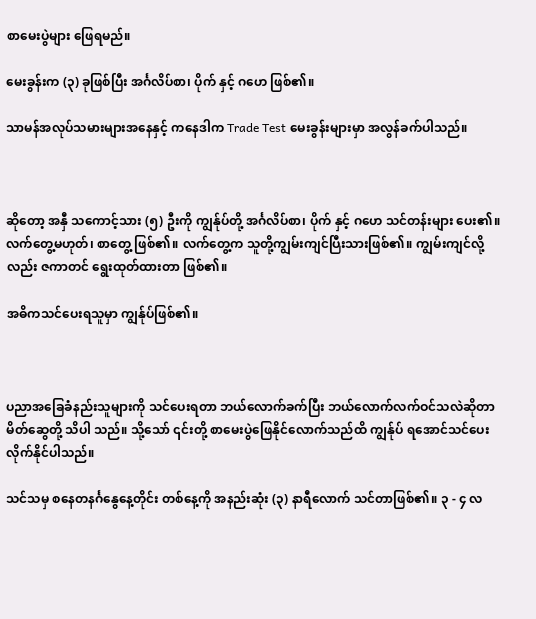စာမေးပွဲများ ဖြေရမည်။

မေးခွန်းက (၃) ခုဖြစ်ပြီး အင်္ဂလိပ်စာ၊ ပိုက် နှင့် ဂဟေ ဖြစ်၏။

သာမန်အလုပ်သမားများအနေနှင့် ကနေဒါက Trade Test မေးခွန်းများမှာ အလွန်ခက်ပါသည်။



ဆိုတော့ အနှီ သကောင့်သား (၅) ဦးကို ကျွန်ုပ်တို့ အင်္ဂလိပ်စာ၊ ပိုက် နှင့် ဂဟေ သင်တန်းများ ပေး၏။ လက်တွေ့မဟုတ်၊ စာတွေ့ ဖြစ်၏။ လက်တွေ့က သူတို့ကျွမ်းကျင်ပြီးသားဖြစ်၏။ ကျွမ်းကျင်လို့လည်း ဇကာတင် ရွေးထုတ်ထားတာ ဖြစ်၏။

အဓိကသင်ပေးရသူမှာ ကျွန်ုပ်ဖြစ်၏။



ပညာအခြေခံနည်းသူများကို သင်ပေးရတာ ဘယ်လောက်ခက်ပြီး ဘယ်လောက်လက်ဝင်သလဲဆိုတာ မိတ်ဆွေတို့ သိပါ သည်။ သို့သော် ၎င်းတို့ စာမေးပွဲဖြေနိုင်လောက်သည်ထိ ကျွန်ုပ် ရအောင်သင်ပေးလိုက်နိုင်ပါသည်။

သင်သမှ စနေတနင်္ဂနွေနေ့တိုင်း တစ်နေ့ကို အနည်းဆုံး (၃) နာရီလောက် သင်တာဖြစ်၏။ ၃ - ၄ လ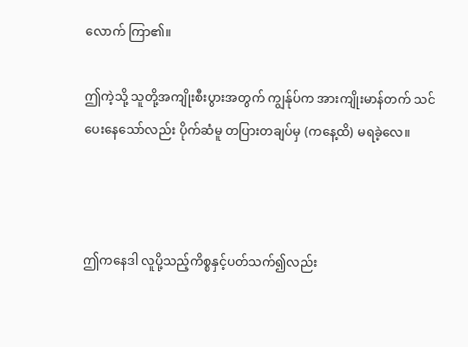လောက် ကြာ၏။

ဤကဲ့သို့ သူတို့အကျိုးစီးပွားအတွက် ကျွန်ုပ်က အားကျိုးမာန်တက် သင်ပေးနေသော်လည်း ပိုက်ဆံမူ တပြားတချပ်မှ (ကနေ့ထိ) မရခဲ့လေ။



ဤကနေဒါ လူပို့သည့်ကိစ္စနှင့်ပတ်သက်၍လည်း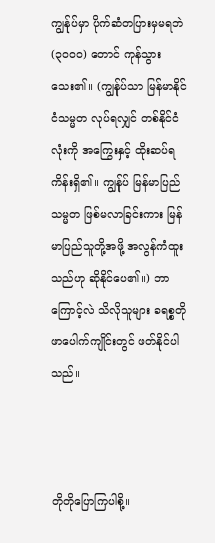ကျွန်ုပ်မှာ ပိုက်ဆံတပြားမှမရဘဲ (၃၀၀၀) တောင် ကုန်သွားသေး၏။ (ကျွန်ုပ်သာ မြန်မာနိုင်ငံသမ္မတ လုပ်ရလျှင် တစ်နိုင်ငံလုံးကို အကြွေးနှင့် ထိုးဆပ်ရကိန်းရှိ၏။ ကျွန်ုပ် မြန်မာပြည် သမ္မတ ဖြစ်မလာခြင်းကား မြန်မာပြည်သူတို့အဖို့ အလွန်ကံထူးသည်ဟု ဆိုနိုင်ပေ၏။) ဘာကြောင့်လဲ သိလိုသူများ ခရစ္စတိုဖာပေါက်ကျိုင်းတွင် ဖတ်နိုင်ပါသည်။



တိုတိုပြောကြပါစို့။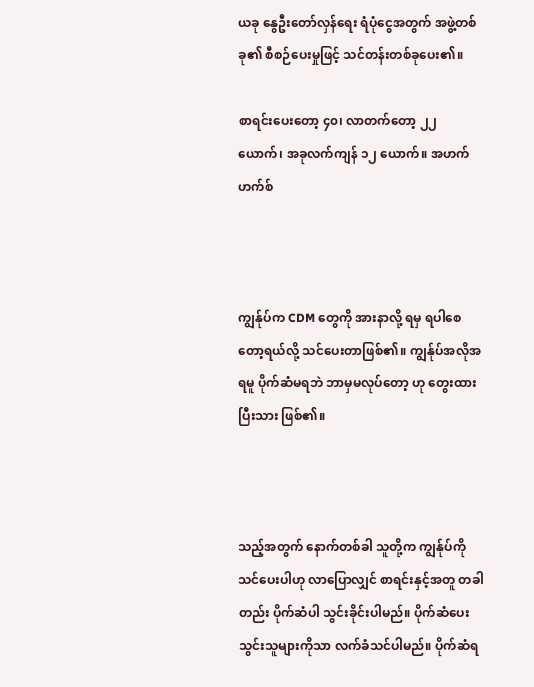ယခု နွေဦးတော်လှန်ရေး ရံပုံငွေအတွက် အဖွဲ့တစ်ခု၏ စီစဉ်ပေးမှုဖြင့် သင်တန်းတစ်ခုပေး၏။

စာရင်းပေးတော့ ၄၀၊ လာတက်တော့ ၂၂ ယောက်၊ အခုလက်ကျန် ၁၂ ယောက်။ အဟက်ဟက်စ်



ကျွန်ုပ်က CDM တွေကို အားနာလို့ ရမှ ရပါစေတော့ရယ်လို့ သင်ပေးတာဖြစ်၏။ ကျွန်ုပ်အလိုအရမူ ပိုက်ဆံမရဘဲ ဘာမှမလုပ်တော့ ဟု တွေးထားပြီးသား ဖြစ်၏။



သည့်အတွက် နောက်တစ်ခါ သူတို့က ကျွန်ုပ်ကို သင်ပေးပါဟု လာပြောလျှင် စာရင်းနှင့်အတူ တခါတည်း ပိုက်ဆံပါ သွင်းခိုင်းပါမည်။ ပိုက်ဆံပေးသွင်းသူများကိုသာ လက်ခံသင်ပါမည်။ ပိုက်ဆံရ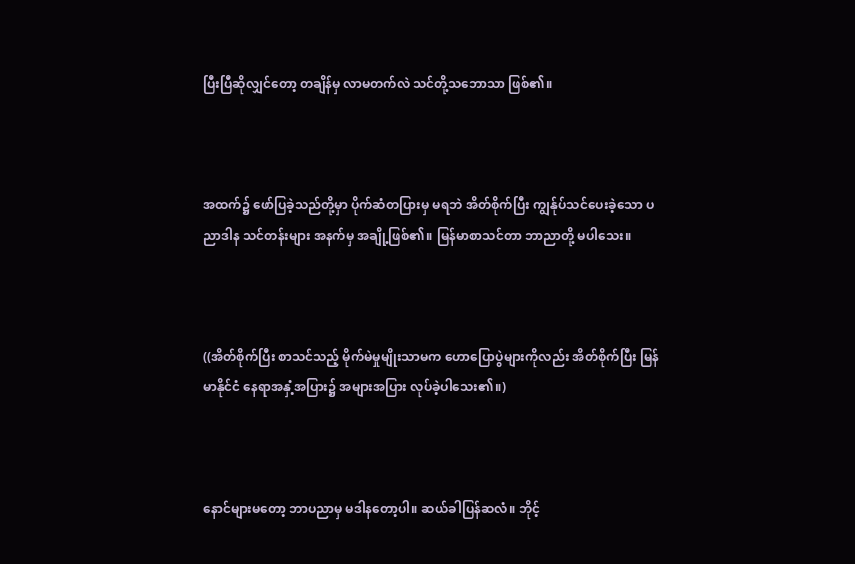ပြီးပြီဆိုလျှင်တော့ တချိန်မှ လာမတက်လဲ သင်တို့သဘောသာ ဖြစ်၏။



အထက်၌ ဖော်ပြခဲ့သည်တို့မှာ ပိုက်ဆံတပြားမှ မရဘဲ အိတ်စိုက်ပြီး ကျွန်ုပ်သင်ပေးခဲ့သော ပညာဒါန သင်တန်းများ အနက်မှ အချို့ဖြစ်၏။ မြန်မာစာသင်တာ ဘာညာတို့ မပါသေး။



((အိတ်စိုက်ပြီး စာသင်သည့် မိုက်မဲမှုမျိုးသာမက ဟောပြောပွဲများကိုလည်း အိတ်စိုက်ပြီး မြန်မာနိုင်ငံ နေရာအနှံ့အပြား၌ အများအပြား လုပ်ခဲ့ပါသေး၏။)



နောင်များမတော့ ဘာပညာမှ မဒါနတော့ပါ။ ဆယ်ခါပြန်ဆလံ။ ဘိုင့်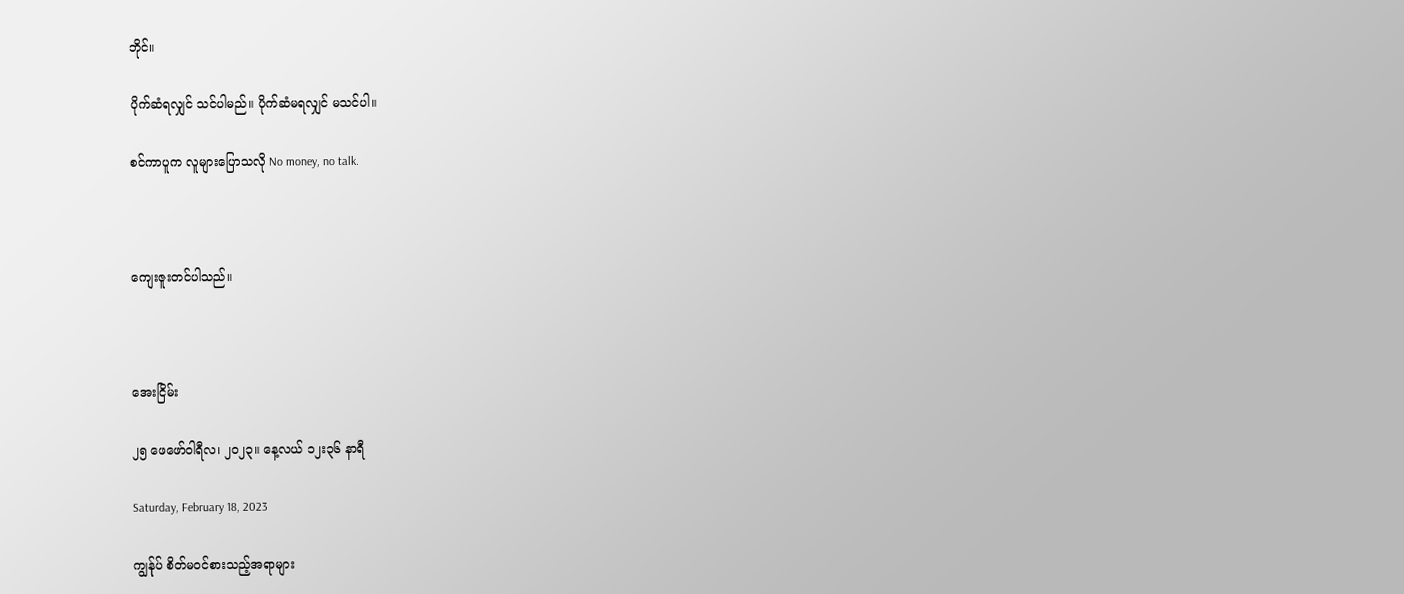ဘိုင်။

ပိုက်ဆံရလျှင် သင်ပါမည်။ ပိုက်ဆံမရလျှင် မသင်ပါ။

စင်ကာပူက လူများပြောသလို No money, no talk.



ကျေးဇူးတင်ပါသည်။



အေးငြိမ်း

၂၅ ဖေဖော်ဝါရီလ၊ ၂၀၂၃။ နေ့လယ် ၁၂း၃၆ နာရီ

Saturday, February 18, 2023

ကျွန်ုပ် စိတ်မဝင်စားသည့်အရာများ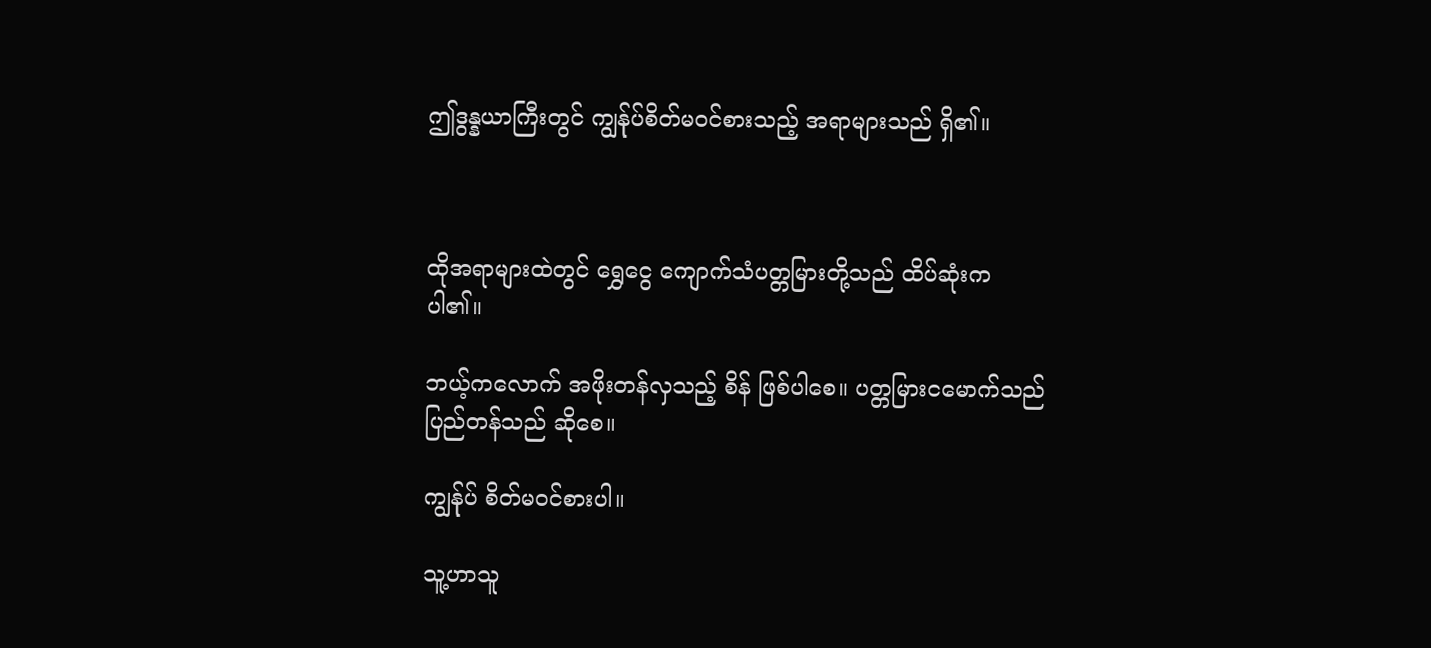ဤဒွန္နယာကြီးတွင် ကျွန်ုပ်စိတ်မဝင်စားသည့် အရာများသည် ရှိ၏။



ထိုအရာများထဲတွင် ရွှေငွေ ကျောက်သံပတ္တမြားတို့သည် ထိပ်ဆုံးက ပါ၏။

ဘယ့်ကလောက် အဖိုးတန်လှသည့် စိန် ဖြစ်ပါစေ။ ပတ္တမြားငမောက်သည် ပြည်တန်သည် ဆိုစေ။

ကျွန်ုပ် စိတ်မဝင်စားပါ။

သူ့ဟာသူ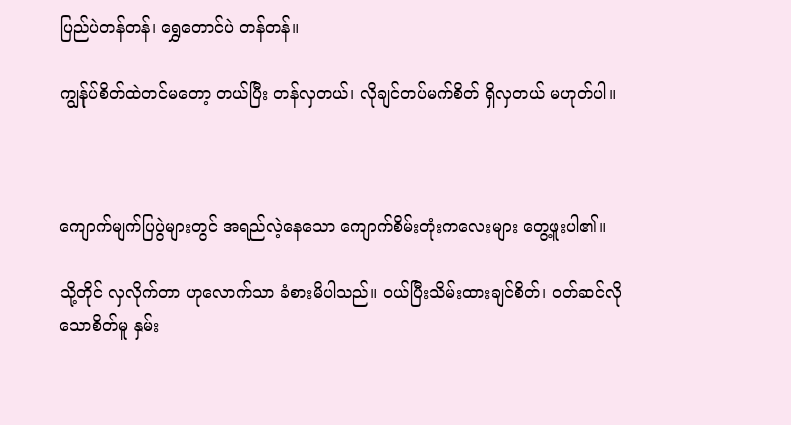ပြည်ပဲတန်တန်၊ ရွှေတောင်ပဲ တန်တန်။

ကျွန်ုပ်စိတ်ထဲတင်မတော့ တယ်ပြီး တန်လှတယ်၊ လိုချင်တပ်မက်စိတ် ရှိလှတယ် မဟုတ်ပါ။



ကျောက်မျက်ပြပွဲများတွင် အရည်လဲ့နေသော ကျောက်စိမ်းတုံးကလေးများ တွေ့ဖူးပါ၏။

သို့တိုင် လှလိုက်တာ ဟုလောက်သာ ခံစားမိပါသည်။ ဝယ်ပြီးသိမ်းထားချင်စိတ်၊ ဝတ်ဆင်လိုသောစိတ်မူ နှမ်း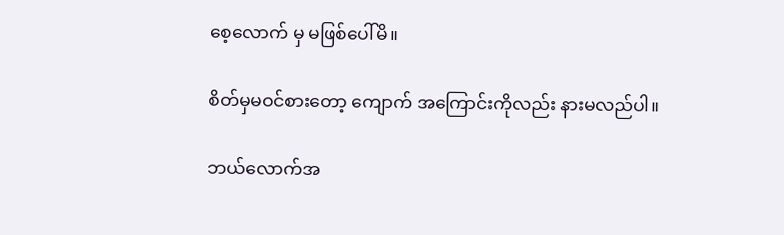စေ့လောက် မှ မဖြစ်ပေါ်မိ။

စိတ်မှမဝင်စားတော့ ကျောက် အကြောင်းကိုလည်း နားမလည်ပါ။

ဘယ်လောက်အ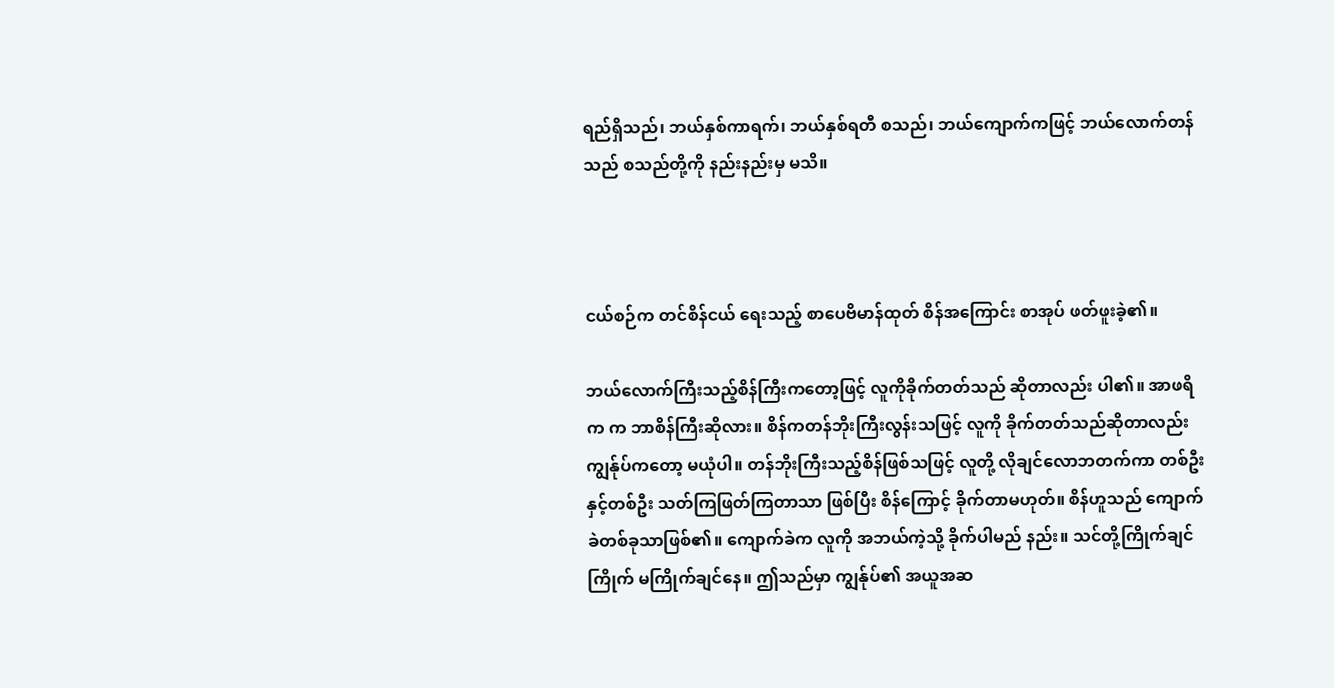ရည်ရှိသည်၊ ဘယ်နှစ်ကာရက်၊ ဘယ်နှစ်ရတီ စသည်၊ ဘယ်ကျောက်ကဖြင့် ဘယ်လောက်တန်သည် စသည်တို့ကို နည်းနည်းမှ မသိ။



ငယ်စဉ်က တင်စိန်ငယ် ရေးသည့် စာပေဗိမာန်ထုတ် စိန်အကြောင်း စာအုပ် ဖတ်ဖူးခဲ့၏။

ဘယ်လောက်ကြီးသည့်စိန်ကြီးကတော့ဖြင့် လူကိုခိုက်တတ်သည် ဆိုတာလည်း ပါ၏။ အာဖရိက က ဘာစိန်ကြီးဆိုလား။ စိန်ကတန်ဘိုးကြီးလွန်းသဖြင့် လူကို ခိုက်တတ်သည်ဆိုတာလည်း ကျွန်ုပ်ကတော့ မယုံပါ။ တန်ဘိုးကြီးသည့်စိန်ဖြစ်သဖြင့် လူတို့ လိုချင်လောဘတက်ကာ တစ်ဦးနှင့်တစ်ဦး သတ်ကြဖြတ်ကြတာသာ ဖြစ်ပြီး စိန်ကြောင့် ခိုက်တာမဟုတ်။ စိန်ဟူသည် ကျောက်ခဲတစ်ခုသာဖြစ်၏။ ကျောက်ခဲက လူကို အဘယ်ကဲ့သို့ ခိုက်ပါမည် နည်း။ သင်တို့ကြိုက်ချင်ကြိုက် မကြိုက်ချင်နေ။ ဤသည်မှာ ကျွန်ုပ်၏ အယူအဆ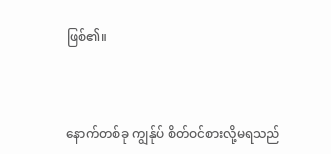ဖြစ်၏။



နောက်တစ်ခု ကျွန်ုပ် စိတ်ဝင်စားလို့မရသည်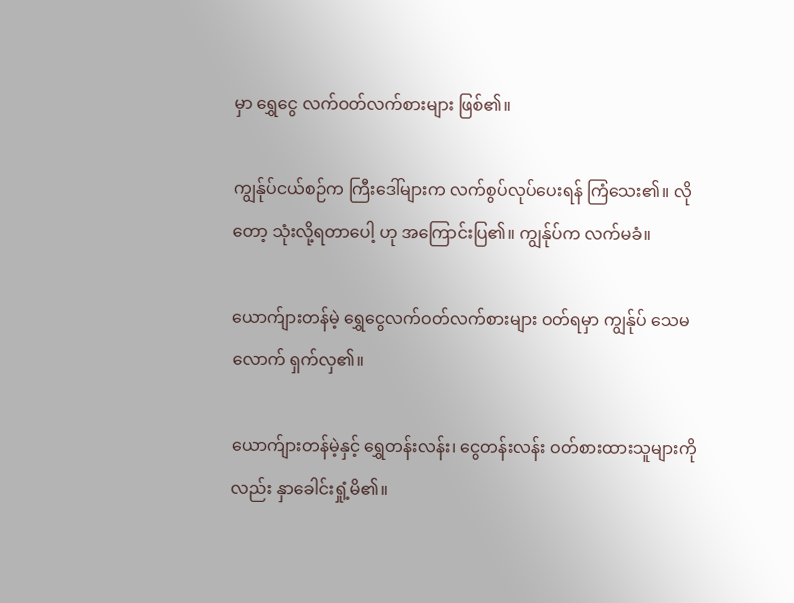မှာ ရွှေငွေ လက်ဝတ်လက်စားများ ဖြစ်၏။

ကျွန်ုပ်ငယ်စဉ်က ကြီးဒေါ်များက လက်စွပ်လုပ်ပေးရန် ကြံသေး၏။ လိုတော့ သုံးလို့ရတာပေါ့ ဟု အကြောင်းပြ၏။ ကျွန်ုပ်က လက်မခံ။

ယောက်ျားတန်မဲ့ ရွှေငွေလက်ဝတ်လက်စားများ ဝတ်ရမှာ ကျွန်ုပ် သေမလောက် ရှက်လှ၏။

ယောက်ျားတန်မဲ့နှင့် ရွှေတန်းလန်း၊ ငွေတန်းလန်း ဝတ်စားထားသူများကိုလည်း နှာခေါင်းရှုံ့မိ၏။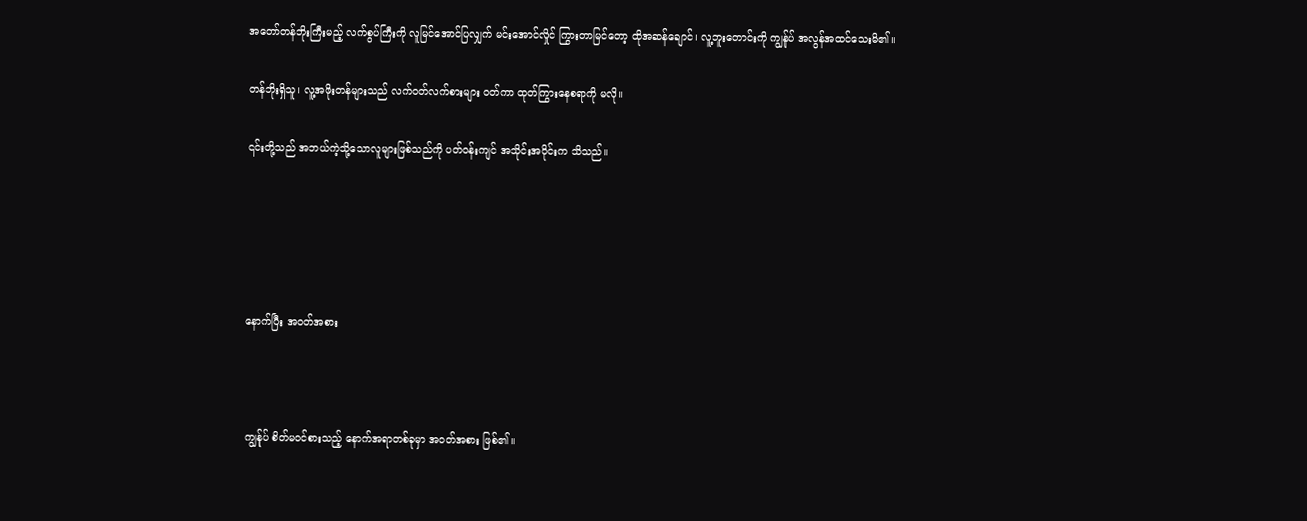အတော်တန်ဘိုးကြီးမည့် လက်စွပ်ကြီးကို လူမြင်အောင်ပြလျှက် မင်းအောင်လှိုင် ကြွားတာမြင်တော့ ထိုအဆန်ချောင်၊ လူ့ဘူးတောင်းကို ကျွန်ုပ် အလွန်အထင်သေးမိ၏။

တန်ဘိုးရှိသူ၊ လူ့အဖိုးတန်များသည် လက်ဝတ်လက်စားများ ဝတ်ကာ ထုတ်ကြွားနေစရာကို မလို။

၎င်းတို့သည် အဘယ်ကဲ့သို့သောလူများဖြစ်သည်ကို ပတ်ဝန်းကျင် အသိုင်းအဝိုင်းက သိသည်။





နောက်ပြီး အဝတ်အစား



ကျွန်ုပ် စိတ်မဝင်စားသည့် နောက်အရာတစ်ခုမှာ အဝတ်အစား ဖြစ်၏။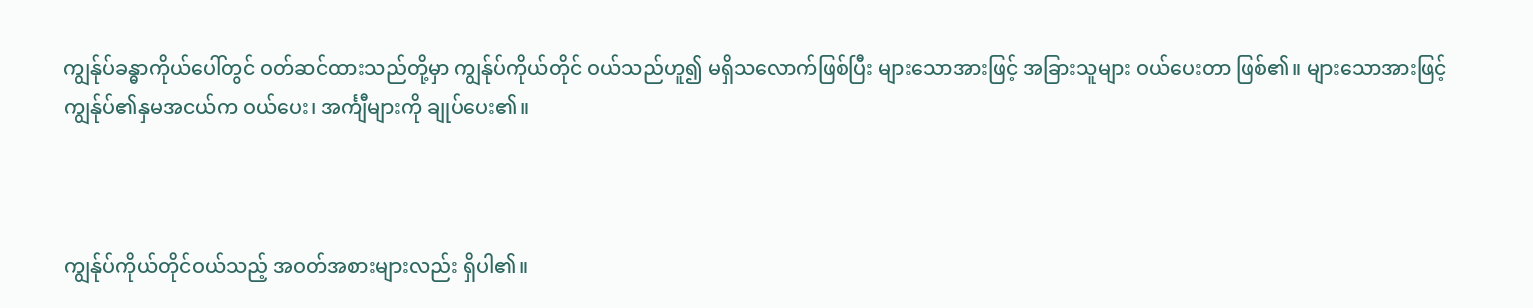ကျွန်ုပ်ခန္ဓာကိုယ်ပေါ်တွင် ဝတ်ဆင်ထားသည်တို့မှာ ကျွန်ုပ်ကိုယ်တိုင် ဝယ်သည်ဟူ၍ မရှိသလောက်ဖြစ်ပြီး များသောအားဖြင့် အခြားသူများ ဝယ်ပေးတာ ဖြစ်၏။ များသောအားဖြင့် ကျွန်ုပ်၏နှမအငယ်က ဝယ်ပေး၊ အင်္ကျီများကို ချုပ်ပေး၏။



ကျွန်ုပ်ကိုယ်တိုင်ဝယ်သည့် အဝတ်အစားများလည်း ရှိပါ၏။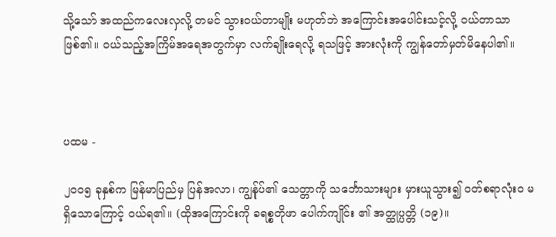သို့သော် အထည်ကလေးလှလို့ တမင် သွားဝယ်တာမျိုး မဟုတ်ဘဲ အကြောင်းအပေါင်းသင့်လို့ ဝယ်တာသာ ဖြစ်၏။ ဝယ်သည့်အကြိမ်အရေအတွက်မှာ လက်ချိုးရေလို့ ရသဖြင့် အားလုံးကို ကျွန်တော်မှတ်မိနေပါ၏။



ပထမ -

၂၀၀၅ ခုနှစ်က မြန်မာပြည်မှ ပြန်အလာ၊ ကျွန်ုပ်၏ သေတ္တာကို သင်္ဘောသားများ မှားယူသွား၍ ဝတ်စရာလုံးဝ မရှိသောကြောင့် ဝယ်ရ၏။ (ထိုအကြောင်းကို ခရစ္စတိုဖာ ပေါက်ကျိုင်း ၏ အတ္ထုပ္ပတ္တိ (၁၉)။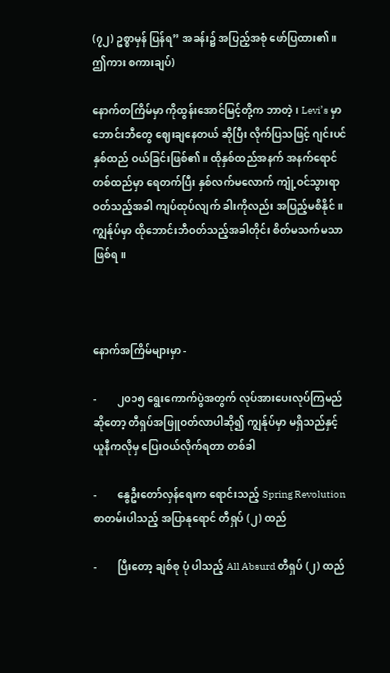(၇၂) ဥစ္စာမှန် ပြန်ရ” အခန်း၌ အပြည့်အစုံ ဖော်ပြထား၏။ ဤကား စကားချပ်)

နောက်တကြိမ်မှာ ကိုထွန်းအောင်မြင့်တို့က ဘာတဲ့၊ Levi’s မှာ ဘောင်းဘီတွေ ဈေးချနေတယ် ဆိုပြီး လိုက်ပြသဖြင့် ဂျင်းပင်နှစ်ထည် ဝယ်ခြင်းဖြစ်၏။ ထိုနှစ်ထည်အနက် အနက်ရောင်တစ်ထည်မှာ ရေတက်ပြီး နှစ်လက်မလောက် ကျုံ့ဝင်သွားရာ ဝတ်သည့်အခါ ကျပ်ထုပ်လျက် ခါးကိုလည်း အပြည့်မစိနိုင်။ ကျွန်ုပ်မှာ ထိုဘောင်းဘီဝတ်သည့်အခါတိုင်း စိတ်မသက်မသာ ဖြစ်ရ။



နောက်အကြိမ်များမှာ -

-        ၂၀၁၅ ရွေးကောက်ပွဲအတွက် လုပ်အားပေးလုပ်ကြမည်ဆိုတော့ တီရှပ်အဖြူဝတ်လာပါဆို၍ ကျွန်ုပ်မှာ မရှိသည်နှင့် ယူနီကလိုမှ ပြေးဝယ်လိုက်ရတာ တစ်ခါ

-        နွေဦးတော်လှန်ရေးက ရောင်းသည့် Spring Revolution စာတမ်းပါသည့် အပြာနုရောင် တီရှပ် (၂) ထည်

-        ပြီးတော့ ချစ်စု ပုံ ပါသည့် All Absurd တီရှပ် (၂) ထည်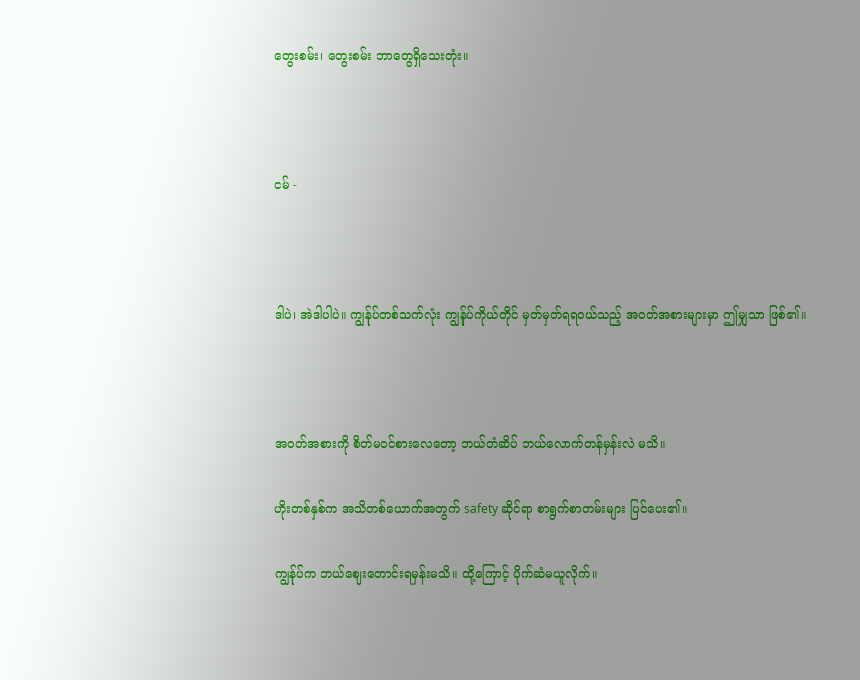တွေးစမ်း၊ တွေးစမ်း ဘာတွေရှိသေးတုံး။



ငမ် -



ဒါပဲ၊ အဲဒါပါပဲ။ ကျွန်ုပ်တစ်သက်လုံး ကျွန်ုပ်ကိုယ်တိုင် မှတ်မှတ်ရရဝယ်သည့် အဝတ်အစားများမှာ ဤမျှသာ ဖြစ်၏။



အဝတ်အစားကို စိတ်မဝင်စားလေတော့ ဘယ်တံဆိပ် ဘယ်လောက်တန်မှန်းလဲ မသိ။

ဟိုးတစ်နှစ်က အသိတစ်ယောက်အတွက် safety ဆိုင်ရာ စာရွက်စာတမ်းများ ပြင်ပေး၏။

ကျွန်ုပ်က ဘယ်ဈေးတောင်းရမှန်းမသိ။ ထို့ကြောင့် ပိုက်ဆံမယူလိုက်။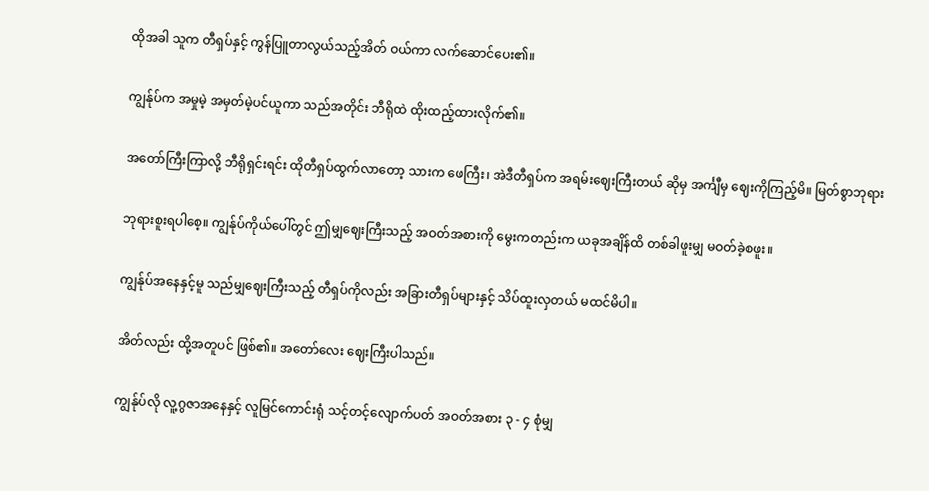ထိုအခါ သူက တီရှပ်နှင့် ကွန်ပြူတာလွယ်သည့်အိတ် ဝယ်ကာ လက်ဆောင်ပေး၏။

ကျွန်ုပ်က အမှုမဲ့ အမှတ်မဲ့ပင်ယူကာ သည်အတိုင်း ဘီရိုထဲ ထိုးထည့်ထားလိုက်၏။

အတော်ကြီးကြာလို့ ဘီရိုရှင်းရင်း ထိုတီရှပ်ထွက်လာတော့ သားက ဖေကြီး၊ အဲဒီတီရှပ်က အရမ်းဈေးကြီးတယ် ဆိုမှ အင်္ကျီမှ ဈေးကိုကြည့်မိ။ မြတ်စွာဘုရား

ဘုရားစူးရပါစေ့။ ကျွန်ုပ်ကိုယ်ပေါ်တွင် ဤမျှဈေးကြီးသည့် အဝတ်အစားကို မွေးကတည်းက ယခုအချိန်ထိ တစ်ခါဖူးမျှ မဝတ်ခဲ့စဖူး။

ကျွန်ုပ်အနေနှင့်မူ သည်မျှဈေးကြီးသည့် တီရှပ်ကိုလည်း အခြားတီရှပ်များနှင့် သိပ်ထူးလှတယ် မထင်မိပါ။

အိတ်လည်း ထို့အတူပင် ဖြစ်၏။ အတော်လေး ဈေးကြီးပါသည်။

ကျွန်ုပ်လို လူ့ဂွဇာအနေနှင့် လူမြင်ကောင်းရုံ သင့်တင့်လျောက်ပတ် အဝတ်အစား ၃ - ၄ စုံမျှ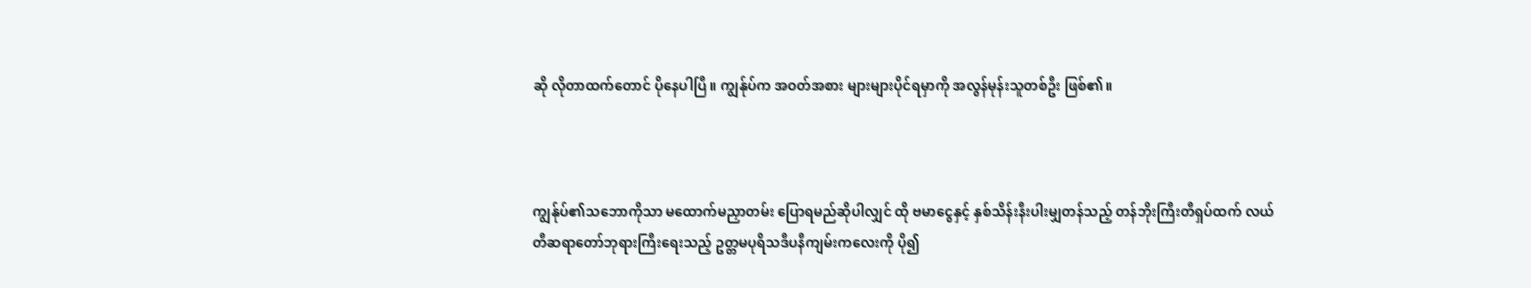ဆို လိုတာထက်တောင် ပိုနေပါပြီ။ ကျွန်ုပ်က အဝတ်အစား များများပိုင်ရမှာကို အလွန်မုန်းသူတစ်ဦး ဖြစ်၏။



ကျွန်ုပ်၏သဘောကိုသာ မထောက်မညှာတမ်း ပြောရမည်ဆိုပါလျှင် ထို ဗမာငွေနှင့် နှစ်သိန်းနီးပါးမျှတန်သည့် တန်ဘိုးကြီးတီရှပ်ထက် လယ်တီဆရာတော်ဘုရားကြီးရေးသည့် ဥတ္တမပုရိသဒီပနီကျမ်းကလေးကို ပို၍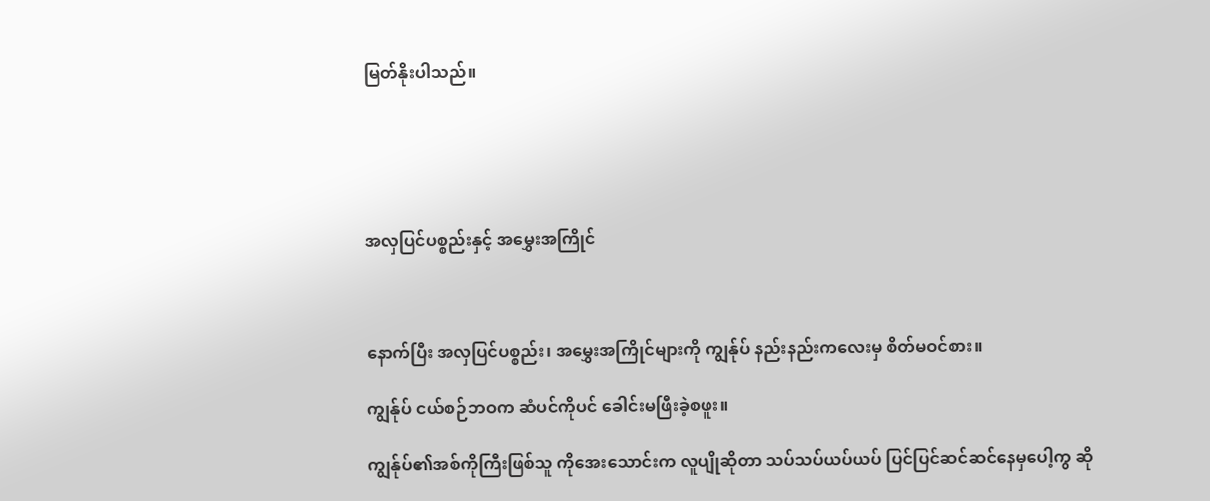မြတ်နိုးပါသည်။





အလှပြင်ပစ္စည်းနှင့် အမွှေးအကြိုင်



နောက်ပြီး အလှပြင်ပစ္စည်း၊ အမွှေးအကြိုင်များကို ကျွန်ုပ် နည်းနည်းကလေးမှ စိတ်မဝင်စား။

ကျွန်ုပ် ငယ်စဉ်ဘဝက ဆံပင်ကိုပင် ခေါင်းမဖြီးခဲ့စဖူး။

ကျွန်ုပ်၏အစ်ကိုကြီးဖြစ်သူ ကိုအေးသောင်းက လူပျိုဆိုတာ သပ်သပ်ယပ်ယပ် ပြင်ပြင်ဆင်ဆင်နေမှပေါ့ကွ ဆို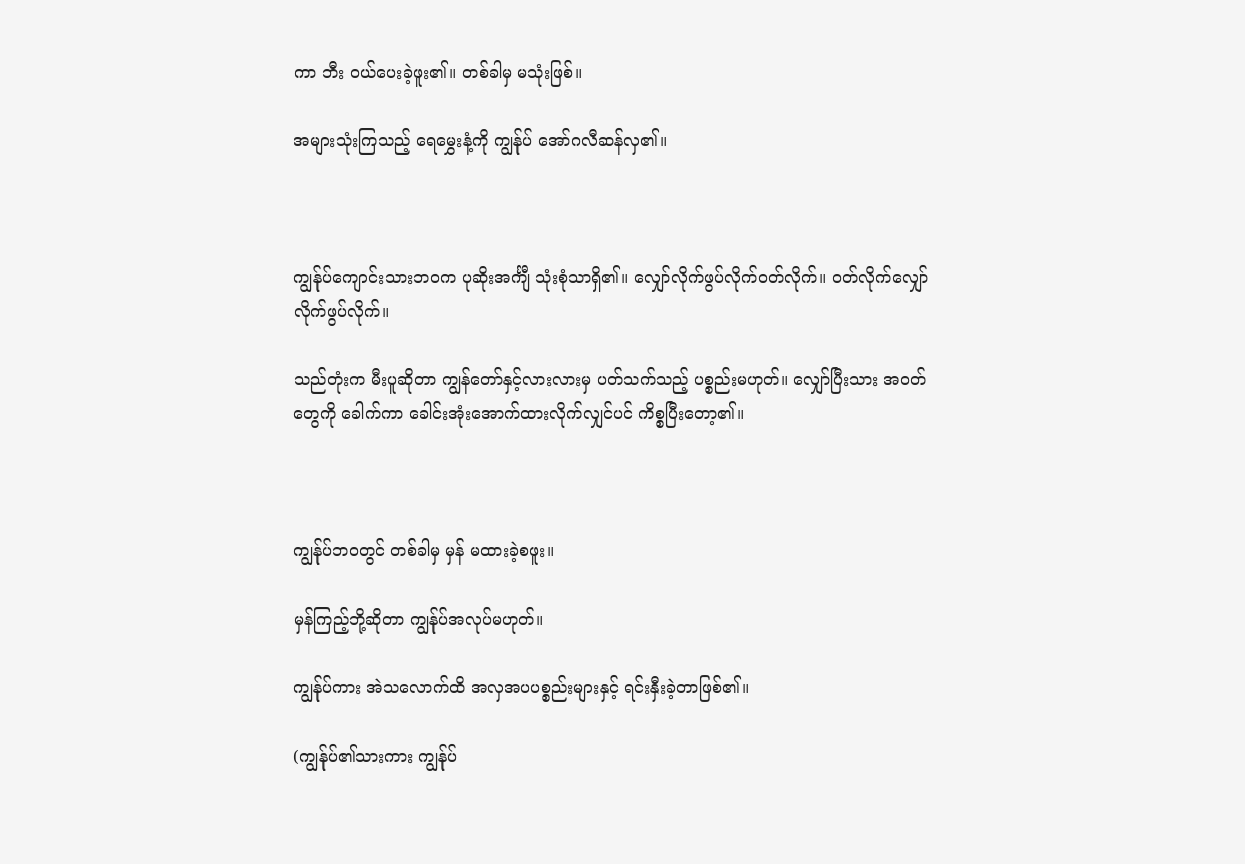ကာ ဘီး ဝယ်ပေးခဲ့ဖူး၏။ တစ်ခါမှ မသုံးဖြစ်။

အများသုံးကြသည့် ရေမွှေးနံ့ကို ကျွန်ုပ် အော်ဂလီဆန်လှ၏။



ကျွန်ုပ်ကျောင်းသားဘဝက ပုဆိုးအင်္ကျီ သုံးစုံသာရှိ၏။ လျှော်လိုက်ဖွပ်လိုက်ဝတ်လိုက်။ ဝတ်လိုက်လျှော်လိုက်ဖွပ်လိုက်။

သည်တုံးက မီးပူဆိုတာ ကျွန်တော်နှင့်လားလားမှ ပတ်သက်သည့် ပစ္စည်းမဟုတ်။ လျှော်ပြီးသား အဝတ်တွေကို ခေါက်ကာ ခေါင်းအုံးအောက်ထားလိုက်လျှင်ပင် ကိစ္စပြီးတော့၏။



ကျွန်ုပ်ဘဝတွင် တစ်ခါမှ မှန် မထားခဲ့စဖူး။

မှန်ကြည့်ဘို့ဆိုတာ ကျွန်ုပ်အလုပ်မဟုတ်။

ကျွန်ုပ်ကား အဲသလောက်ထိ အလှအပပစ္စည်းများနှင့် ရင်းနှီးခဲ့တာဖြစ်၏။

(ကျွန်ုပ်၏သားကား ကျွန်ုပ်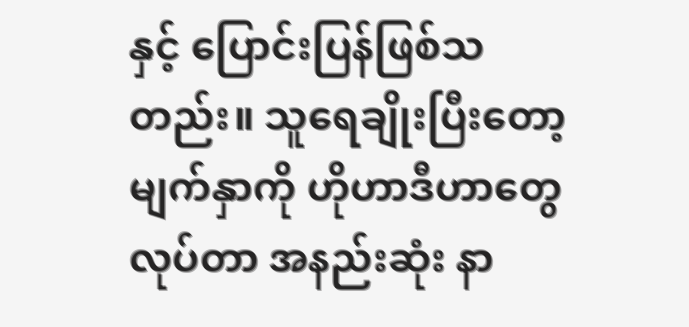နှင့် ပြောင်းပြန်ဖြစ်သတည်း။ သူရေချိုးပြီးတော့ မျက်နှာကို ဟိုဟာဒီဟာတွေလုပ်တာ အနည်းဆုံး နာ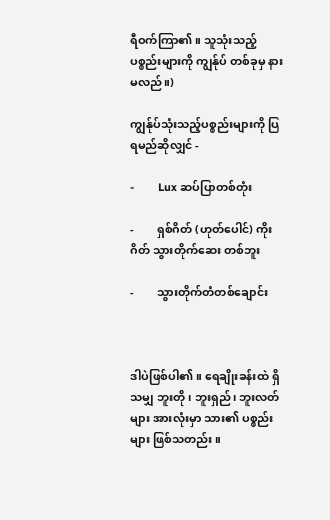ရီဝက်ကြာ၏။ သူသုံးသည့်ပစ္စည်းများကို ကျွန်ုပ် တစ်ခုမှ နားမလည်။)

ကျွန်ုပ်သုံးသည့်ပစ္စည်းများကို ပြရမည်ဆိုလျှင် -

-        Lux ဆပ်ပြာတစ်တုံး

-        ရှစ်ဂိတ် (ဟုတ်ပေါင်) ကိုးဂိတ် သွားတိုက်ဆေး တစ်ဘူး

-        သွားတိုက်တံတစ်ချောင်း



ဒါပဲဖြစ်ပါ၏။ ရေချိုးခန်းထဲ ရှိသမျှ ဘူးတို၊ ဘူးရှည်၊ ဘူးလတ်များ အားလုံးမှာ သား၏ ပစ္စည်းများ ဖြစ်သတည်း။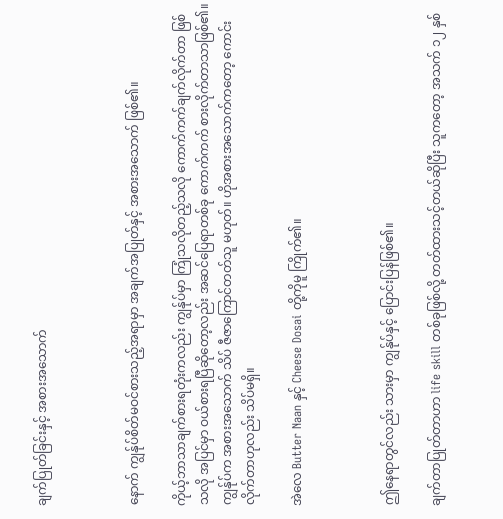ချက်ပြုတ်ခြင်းနှင့် အစားအသောက်



နောက် ကျွန်ုပ်စိတ်မဝင်စားသည့်အရာမှာ အချက်အပြုတ်နှင့် အစားအသောက် ဖြစ်၏။

ကိုယ့်ဘာသာချက်စားရတုံးကလည်း ကျွန်ုပ်မှာ ကြုံသလိုတည့်သလို ကောက်ကက်ချက်လိုက်တာ ဖြစ်သလို အပြင်မှာ ဝယ်စားရပြီဆိုတော့လည်း အဆင်ပြေရာတစ်ခု ကောက်ကက် စားလိုက်တာသာဖြစ်၏။ ကျွန်ုပ်က အစားအသောက် သိပ် ဇီဇာကြောင်တတ်သူ မဟုတ်။ ဟိုအစားအသောက်ကတော့ ကောင်းလိုက်တာဟုလည်း သိပ်မရှိ။

အဲလေ Butter Naan နှင့် Cheese Dosai တို့ကိုမူ ကြိုက်၏။



ဤနေရာတွင်လည်း သားမှာ ကျွန်ုပ်နှင့် ပြောင်းပြန်ဖြစ်၏။

ချက်တာပြုတ်တာဟာ life skill တစ်ခုဖြစ်လို့ တတ်ထားသင့်တယ်ဆိုပြီး သူကတော့ အသက် ၁၂ နှစ်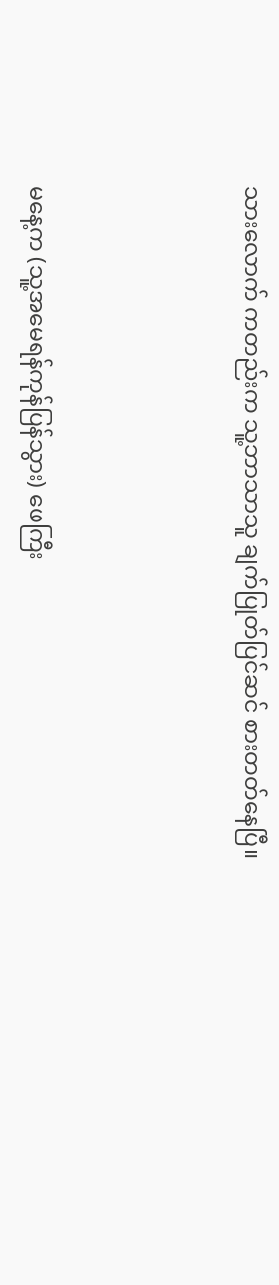သားလောက် ကတည်းက သူ့ဘာသာသူ ချက်ပြုတ်ပြင်ဆင် စားတတ်နေပြီ။



မနေ့က (သူ့အမေရန်ကုန်ပြန်သွား) ဖေကြီး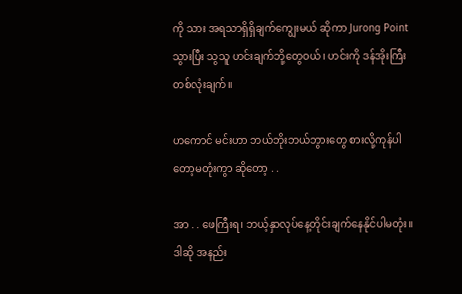ကို သား အရသာရှိရှိချက်ကျွေးမယ် ဆိုကာ Jurong Point သွားပြီး သွသူ ဟင်းချက်ဘို့တွေဝယ်၊ ဟင်းကို ဒန်အိုးကြီးတစ်လုံးချက်။

ဟကောင် မင်းဟာ ဘယ်ဘိုးဘယ်ဘွားတွေ စားလို့ကုန်ပါတော့မတုံးကွာ ဆိုတော့ . .

အာ . . ဖေကြီးရ၊ ဘယ့်နှာလုပ်နေ့တိုင်းချက်နေနိုင်ပါမတုံး။ ဒါဆို အနည်း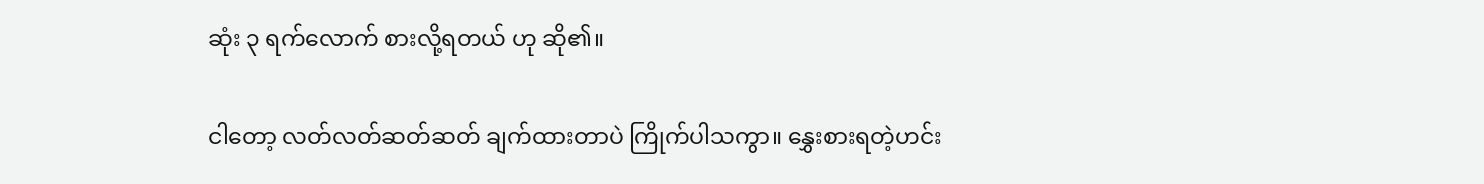ဆုံး ၃ ရက်လောက် စားလို့ရတယ် ဟု ဆို၏။

ငါတော့ လတ်လတ်ဆတ်ဆတ် ချက်ထားတာပဲ ကြိုက်ပါသကွာ။ နွှေးစားရတဲ့ဟင်း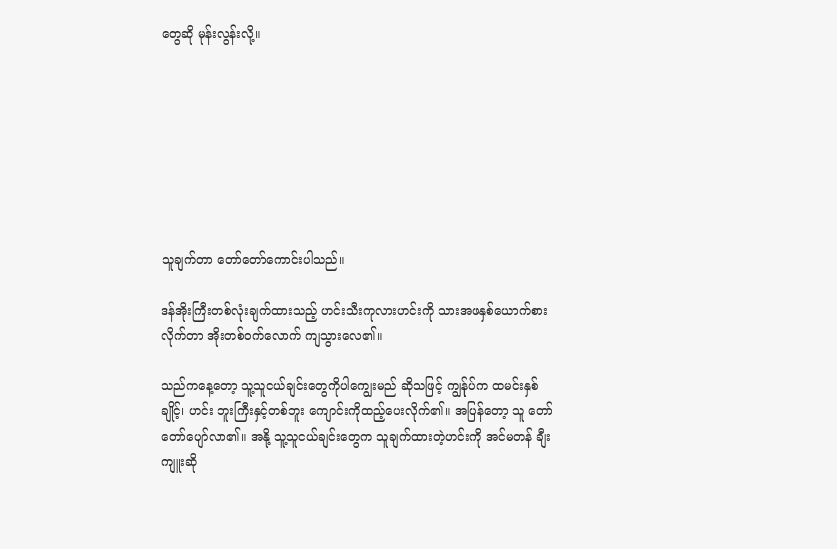တွေဆို မုန်းလွန်းလို့။








သူချက်တာ တော်တော်ကောင်းပါသည်။

ဒန်အိုးကြီးတစ်လုံးချက်ထားသည့် ဟင်းသီးကုလားဟင်းကို သားအဖနှစ်ယောက်စားလိုက်တာ အိုးတစ်ဝက်လောက် ကျသွားလေ၏။

သည်ကနေ့တော့ သူ့သူငယ်ချင်းတွေကိုပါကျွေးမည် ဆိုသဖြင့် ကျွန်ုပ်က ထမင်းနှစ်ချိုင့်၊ ဟင်း ဘူးကြီးနှင့်တစ်ဘူး ကျောင်းကိုထည့်ပေးလိုက်၏။ အပြန်တော့ သူ တော်တော်ပျော်လာ၏။ အနို့ သူ့သူငယ်ချင်းတွေက သူချက်ထားတဲ့ဟင်းကို အင်မတန် ချီးကျူးဆို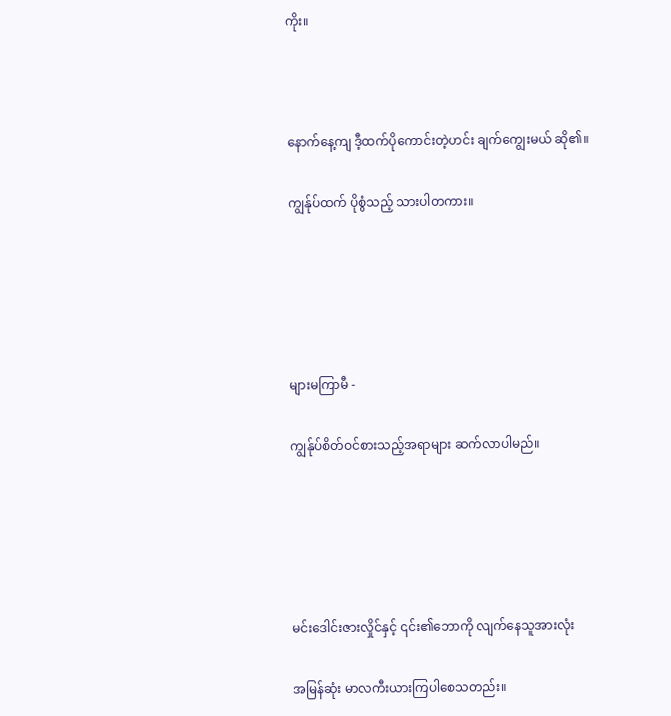ကိုး။



နောက်နေ့ကျ ဒီ့ထက်ပိုကောင်းတဲ့ဟင်း ချက်ကျွေးမယ် ဆို၏။

ကျွန်ုပ်ထက် ပိုစွံသည့် သားပါတကား။





များမကြာမီ -

ကျွန်ုပ်စိတ်ဝင်စားသည့်အရာများ ဆက်လာပါမည်။





မင်းဒေါင်းဇားလှိုင်နှင့် ၎င်း၏ဘောကို လျက်နေသူအားလုံး

အမြန်ဆုံး မာလကီးယားကြပါစေသတည်း။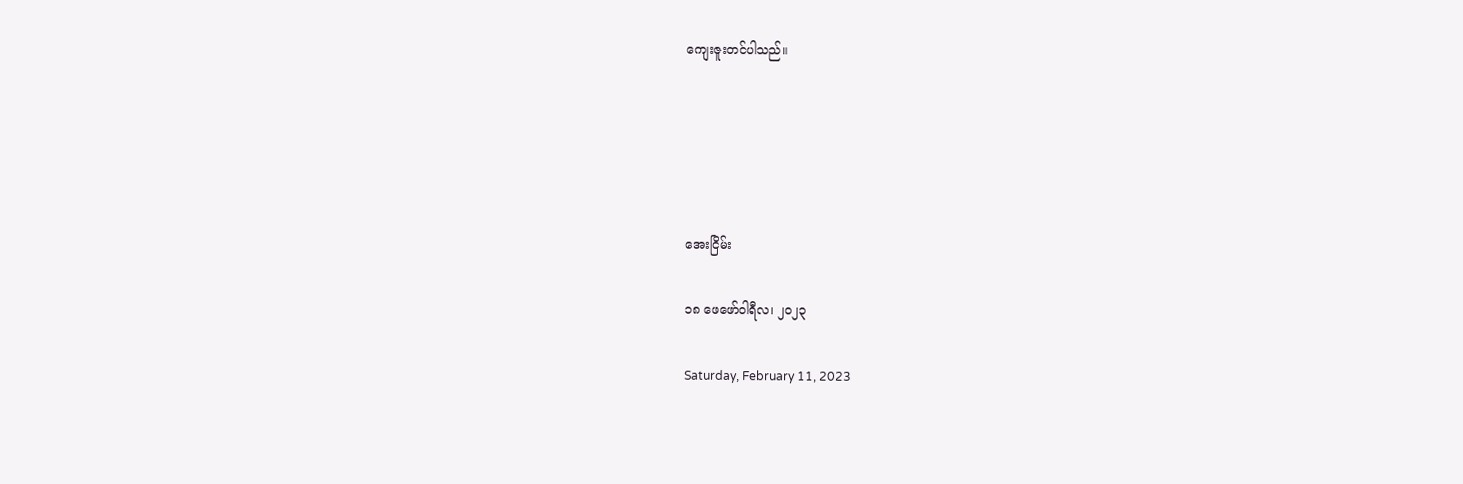ကျေးဇူးတင်ပါသည်။





အေးငြိမ်း

၁၈ ဖေဖော်ဝါရီလ၊ ၂၀၂၃

Saturday, February 11, 2023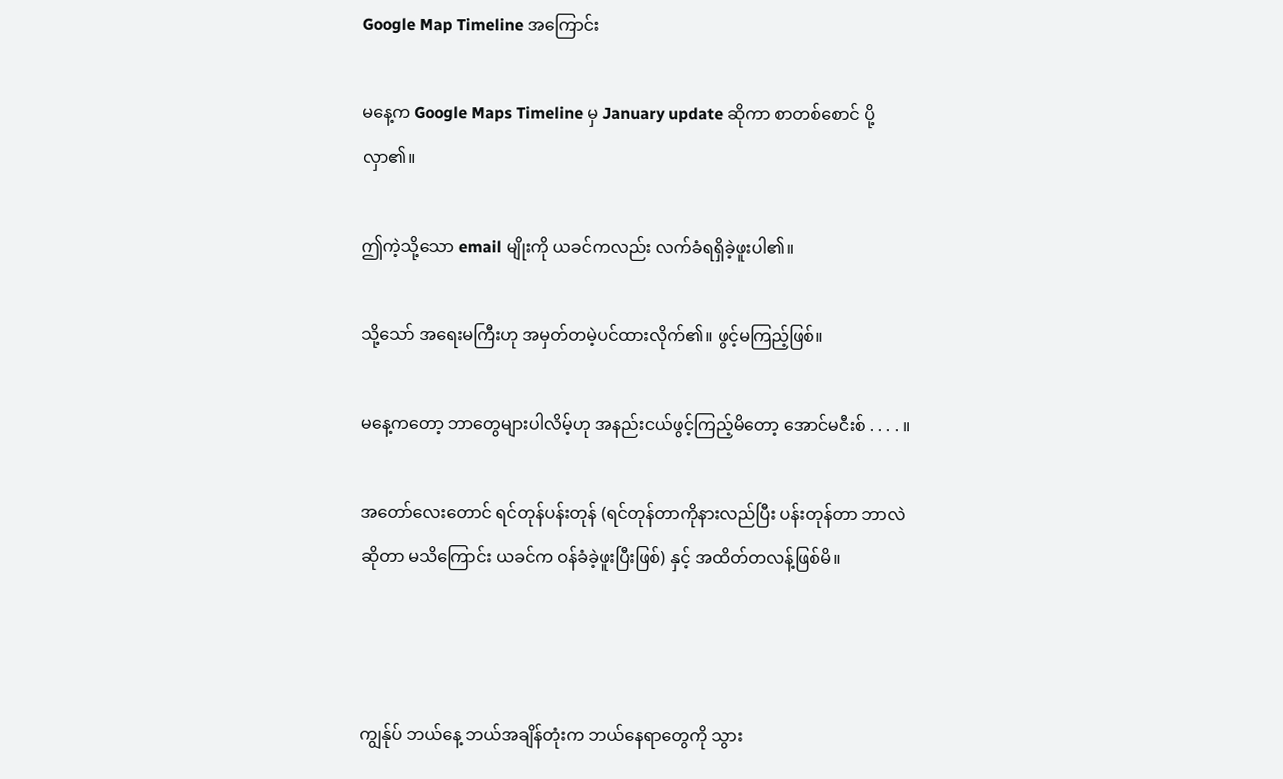Google Map Timeline အကြောင်း

မနေ့က Google Maps Timeline မှ January update ဆိုကာ စာတစ်စောင် ပို့လှာ၏။

ဤကဲ့သို့သော email မျိုးကို ယခင်ကလည်း လက်ခံရရှိခဲ့ဖူးပါ၏။

သို့သော် အရေးမကြီးဟု အမှတ်တမဲ့ပင်ထားလိုက်၏။ ဖွင့်မကြည့်ဖြစ်။

မနေ့ကတော့ ဘာတွေများပါလိမ့်ဟု အနည်းငယ်ဖွင့်ကြည့်မိတော့ အောင်မငီးစ် . . . . ။

အတော်လေးတောင် ရင်တုန်ပန်းတုန် (ရင်တုန်တာကိုနားလည်ပြီး ပန်းတုန်တာ ဘာလဲဆိုတာ မသိကြောင်း ယခင်က ဝန်ခံခဲ့ဖူးပြီးဖြစ်) နှင့် အထိတ်တလန့်ဖြစ်မိ။



ကျွန်ုပ် ဘယ်နေ့ ဘယ်အချိန်တုံးက ဘယ်နေရာတွေကို သွား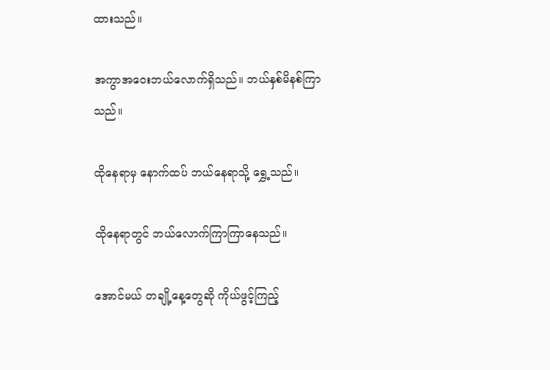ထားသည်။

အကွာအဝေးဘယ်လောက်ရှိသည်။ ဘယ်နှစ်မိနစ်ကြာသည်။

ထိုနေရာမှ နောက်ထပ် ဘယ်နေရာသို့ ရွှေ့သည်။

ထိုနေရာတွင် ဘယ်လောက်ကြာကြာနေသည်။

အောင်မယ် တချို့နေ့တွေဆို ကိုယ်ဖွင့်ကြည့်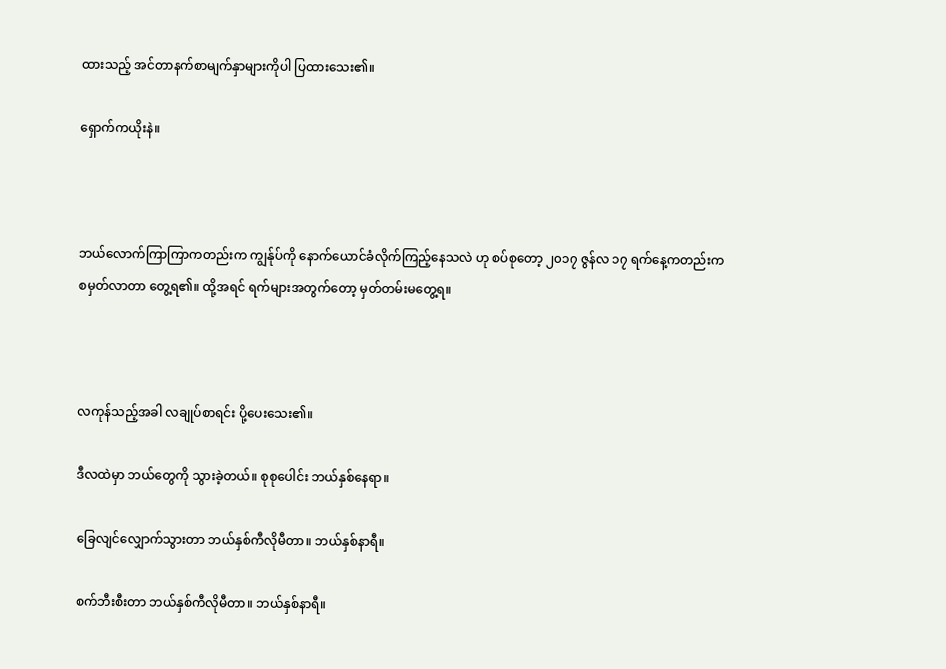ထားသည့် အင်တာနက်စာမျက်နှာများကိုပါ ပြထားသေး၏။

ရှောက်ကယိုးနဲ။



ဘယ်လောက်ကြာကြာကတည်းက ကျွန်ုပ်ကို နောက်ယောင်ခံလိုက်ကြည့်နေသလဲ ဟု စပ်စုတော့ ၂၀၁၇ ဇွန်လ ၁၇ ရက်နေ့ကတည်းက စမှတ်လာတာ တွေ့ရ၏။ ထို့အရင် ရက်များအတွက်တော့ မှတ်တမ်းမတွေ့ရ။



လကုန်သည့်အခါ လချုပ်စာရင်း ပို့ပေးသေး၏။

ဒီလထဲမှာ ဘယ်တွေကို သွားခဲ့တယ်။ စုစုပေါင်း ဘယ်နှစ်နေရာ။

ခြေလျင်လျှောက်သွားတာ ဘယ်နှစ်ကီလိုမီတာ။ ဘယ်နှစ်နာရီ။

စက်ဘီးစီးတာ ဘယ်နှစ်ကီလိုမီတာ။ ဘယ်နှစ်နာရီ။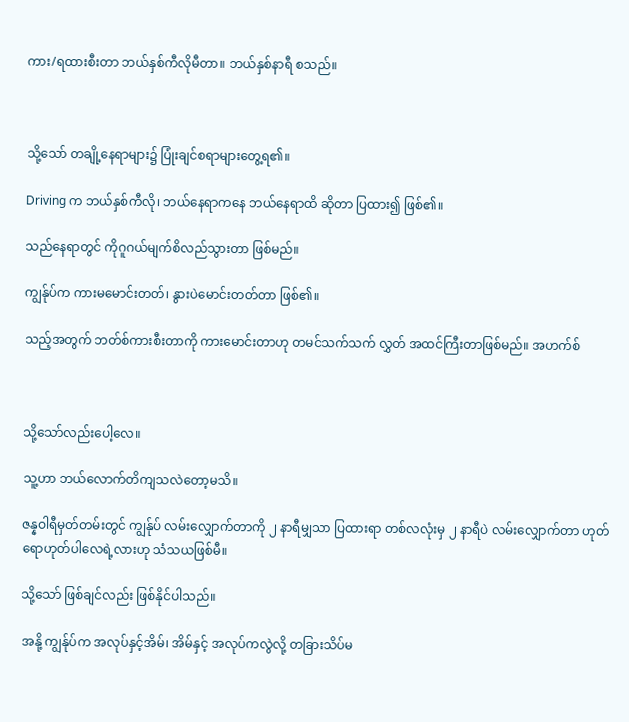ကား/ရထားစီးတာ ဘယ်နှစ်ကီလိုမီတာ။ ဘယ်နှစ်နာရီ စသည်။



သို့သော် တချို့နေရာများ၌ ပြုံးချင်စရာများတွေ့ရ၏။

Driving က ဘယ်နှစ်ကီလို၊ ဘယ်နေရာကနေ ဘယ်နေရာထိ ဆိုတာ ပြထား၍ ဖြစ်၏။

သည်နေရာတွင် ကိုဂူဂယ်မျက်စိလည်သွားတာ ဖြစ်မည်။

ကျွန်ုပ်က ကားမမောင်းတတ်၊ နွားပဲမောင်းတတ်တာ ဖြစ်၏။

သည့်အတွက် ဘတ်စ်ကားစီးတာကို ကားမောင်းတာဟု တမင်သက်သက် လွှတ် အထင်ကြီးတာဖြစ်မည်။ အဟက်စ်



သို့သော်လည်းပေါ့လေ။

သူ့ဟာ ဘယ်လောက်တိကျသလဲတော့မသိ။

ဇန္နဝါရီမှတ်တမ်းတွင် ကျွန်ုပ် လမ်းလျှောက်တာကို ၂ နာရီမျှသာ ပြထားရာ တစ်လလုံးမှ ၂ နာရီပဲ လမ်းလျှောက်တာ ဟုတ်ရောဟုတ်ပါလေရဲ့လားဟု သံသယဖြစ်မီ။

သို့သော် ဖြစ်ချင်လည်း ဖြစ်နိုင်ပါသည်။

အနို့ ကျွန်ုပ်က အလုပ်နှင့်အိမ်၊ အိမ်နှင့် အလုပ်ကလွဲလို့ တခြားသိပ်မ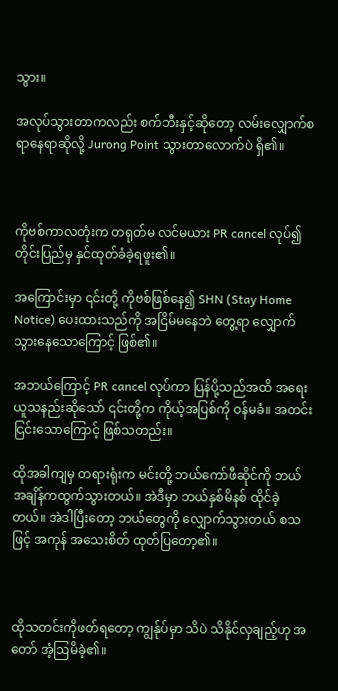သွား။

အလုပ်သွားတာကလည်း စက်ဘီးနှင့်ဆိုတော့ လမ်းလျှောက်စရာနေရာဆိုလို့ Jurong Point သွားတာလောက်ပဲ ရှိ၏။



ကိုဗစ်ကာလတုံးက တရုတ်မ လင်မယား PR cancel လုပ်၍ တိုင်းပြည်မှ နှင်ထုတ်ခံခဲ့ရဖူး၏။

အကြောင်းမှာ ၎င်းတို့ ကိုဗစ်ဖြစ်နေ၍ SHN (Stay Home Notice) ပေးထားသည်ကို အငြိမ်မနေဘဲ တွေ့ရာ လျှောက်သွားနေသောကြောင့် ဖြစ်၏။

အဘယ်ကြောင့် PR cancel လုပ်ကာ ပြန်ပို့သည်အထိ အရေးယူသနည်းဆိုသော် ၎င်းတို့က ကိုယ့်အပြစ်ကို ဝန်မခံ။ အတင်း ငြင်းသောကြောင့် ဖြစ်သတည်း။

ထိုအခါကျမှ တရားရုံးက မင်းတို့ ဘယ်ကော်ဖီဆိုင်ကို ဘယ်အချိန်ကထွက်သွားတယ်။ အဲဒီမှာ ဘယ်နှစ်မိနစ် ထိုင်ခဲ့တယ်။ အဲဒါပြီးတော့ ဘယ်တွေကို လျှောက်သွားတယ် စသဖြင့် အကုန် အသေးစိတ် ထုတ်ပြတော့၏။



ထိုသတင်းကိုဖတ်ရတော့ ကျွန်ုပ်မှာ သိပဲ သိနိုင်လှချည့်ဟု အတော် အံ့ဩမိခဲ့၏။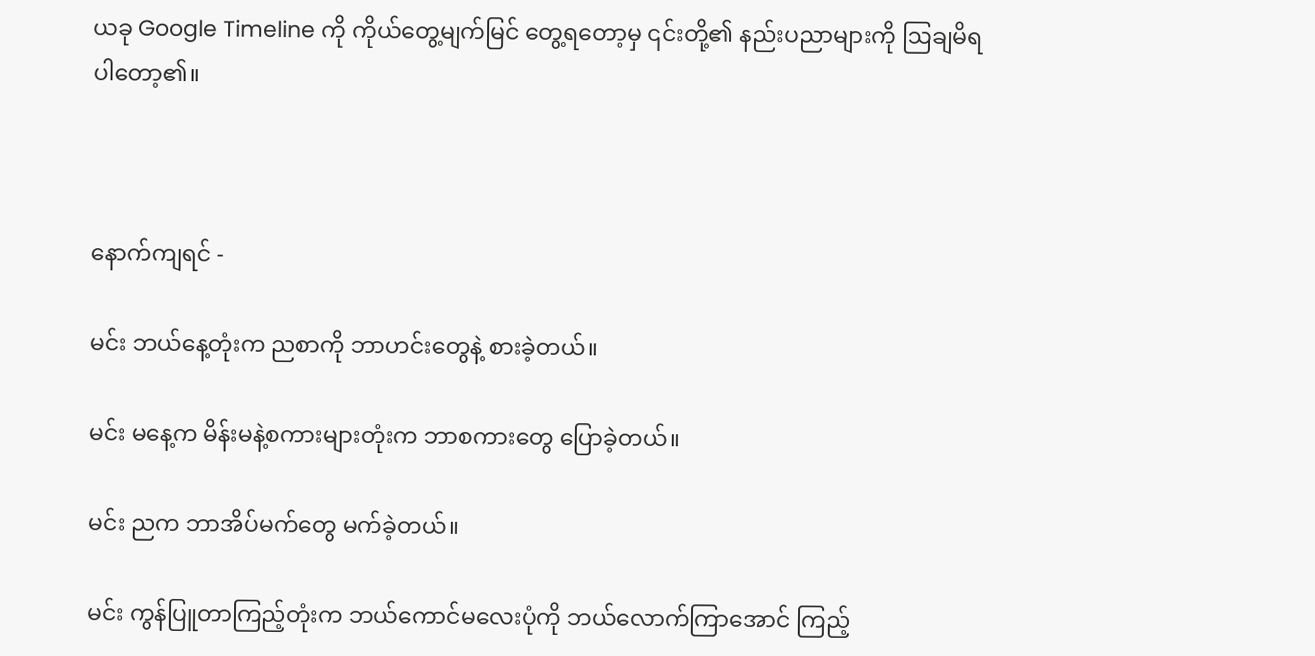ယခု Google Timeline ကို ကိုယ်တွေ့မျက်မြင် တွေ့ရတော့မှ ၎င်းတို့၏ နည်းပညာများကို ဩချမိရပါတော့၏။



နောက်ကျရင် -

မင်း ဘယ်နေ့တုံးက ညစာကို ဘာဟင်းတွေနဲ့ စားခဲ့တယ်။

မင်း မနေ့က မိန်းမနဲ့စကားများတုံးက ဘာစကားတွေ ပြောခဲ့တယ်။

မင်း ညက ဘာအိပ်မက်တွေ မက်ခဲ့တယ်။

မင်း ကွန်ပြူတာကြည့်တုံးက ဘယ်ကောင်မလေးပုံကို ဘယ်လောက်ကြာအောင် ကြည့်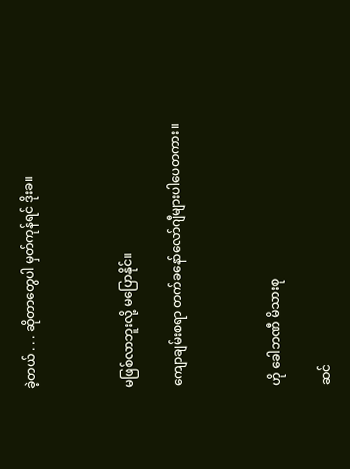ခဲ့တယ် . . . ဆိုတာတွေပါ မှတ်ကုန်ရင် ဒိုးခ။



မဖြစ်လာဘူးလို့ မပြောနိုင်။

ကျောချမ်းစရာ တက်ခနော်လော်ဂျီများပါပေတကား။



ဟို ခေါဘဏီ မိသားစု

ဆင်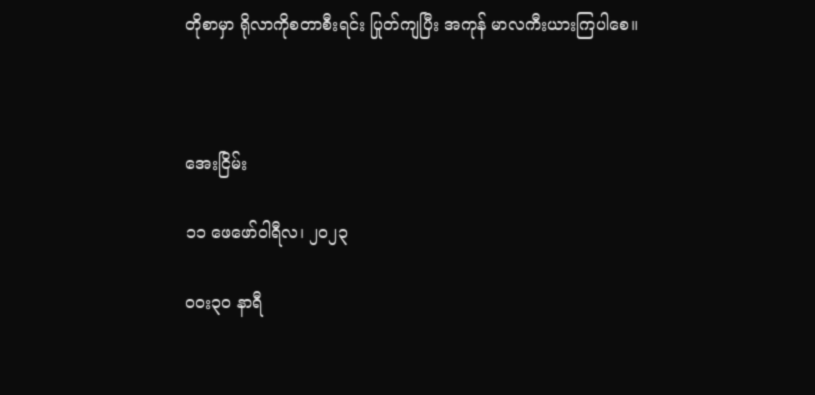တိုစာမှာ ရိုလာကိုစတာစီးရင်း ပြုတ်ကျပြီး အကုန် မာလကီးယားကြပါစေ။



အေးငြိမ်း

၁၁ ဖေဖော်ဝါရီလ၊ ၂၀၂၃

၀၀း၃၀ နာရီ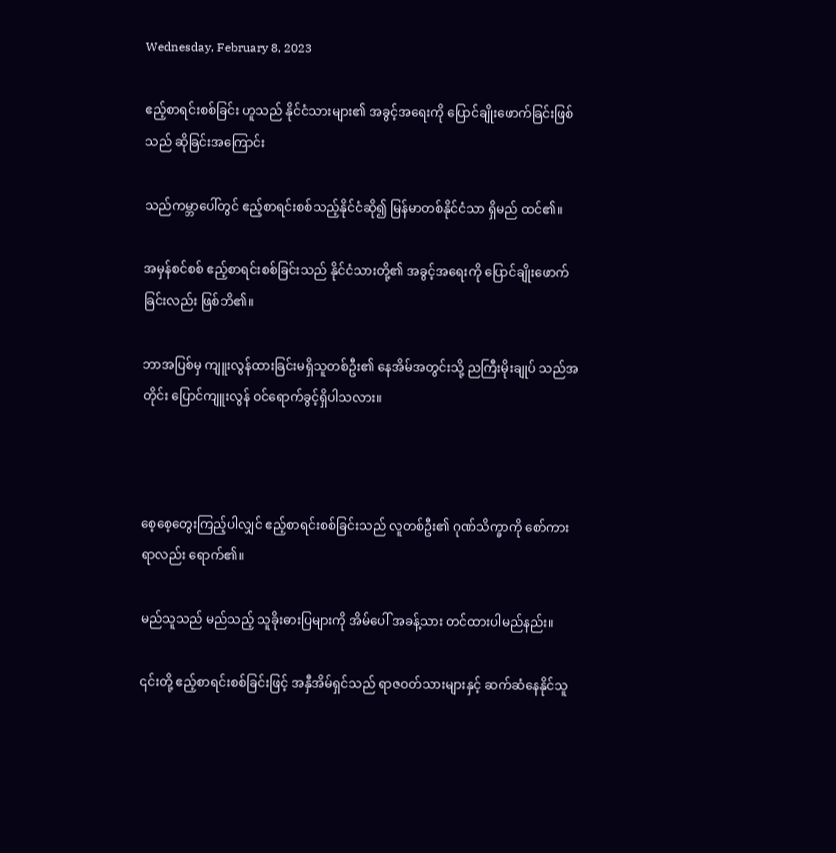Wednesday, February 8, 2023

ဧည့်စာရင်းစစ်ခြင်း ဟူသည် နိုင်ငံသားများ၏ အခွင့်အရေးကို ပြောင်ချိုးဖောက်ခြင်းဖြစ်သည် ဆိုခြင်းအကြောင်း

သည်ကမ္ဘာပေါ်တွင် ဧည့်စာရင်းစစ်သည့်နိုင်ငံဆို၍ မြန်မာတစ်နိုင်ငံသာ ရှိမည် ထင်၏။

အမှန်စင်စစ် ဧည့်စာရင်းစစ်ခြင်းသည် နိုင်ငံသားတို့၏ အခွင့်အရေးကို ပြောင်ချိုးဖောက်ခြင်းလည်း ဖြစ်ဘိ၏။

ဘာအပြစ်မှ ကျူးလွန်ထားခြင်းမရှိသူတစ်ဦး၏ နေအိမ်အတွင်းသို့ ညကြီးမိုးချုပ် သည်အတိုင်း ပြောင်ကျူးလွန် ဝင်ရောက်ခွင့်ရှိပါသလား။



စေ့စေ့တွေးကြည့်ပါလျှင် ဧည့်စာရင်းစစ်ခြင်းသည် လူတစ်ဦး၏ ဂုဏ်သိက္ခာကို စော်ကားရာလည်း ရောက်၏။

မည်သူသည် မည်သည့် သူခိုးဓားပြများကို အိမ်ပေါ် အခန့်သား တင်ထားပါမည်နည်း။

၎င်းတို့ ဧည့်စာရင်းစစ်ခြင်းဖြင့် အနှီအိမ်ရှင်သည် ရာဇဝတ်သားများနှင့် ဆက်ဆံနေနိုင်သူ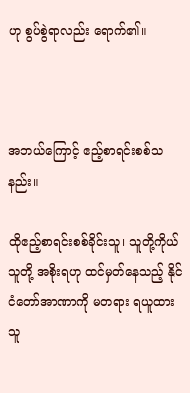ဟု စွပ်စွဲရာလည်း ရောက်၏။



အဘယ်ကြောင့် ဧည့်စာရင်းစစ်သနည်း။

ထိုဧည့်စာရင်းစစ်ခိုင်းသူ၊ သူတို့ကိုယ်သူတို့ အစိုးရဟု ထင်မှတ်နေသည့် နိုင်ငံတော်အာဏာကို မတရား ရယူထားသူ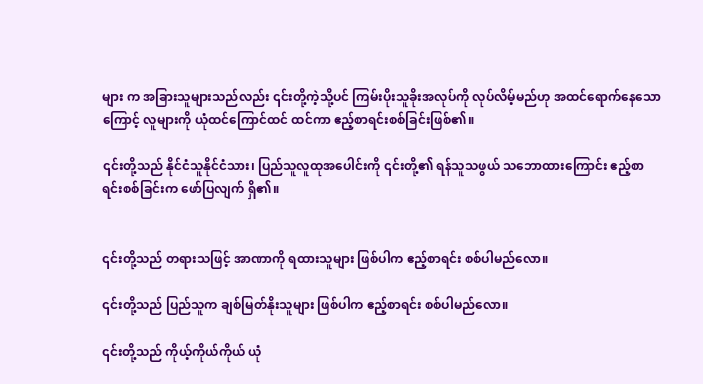များ က အခြားသူများသည်လည်း ၎င်းတို့ကဲ့သို့ပင် ကြမ်းပိုးသူခိုးအလုပ်ကို လုပ်လိမ့်မည်ဟု အထင်ရောက်နေသောကြောင့် လူများကို ယုံထင်ကြောင်ထင် ထင်ကာ ဧည့်စာရင်းစစ်ခြင်းဖြစ်၏။

၎င်းတို့သည် နိုင်ငံသူနိုင်ငံသား၊ ပြည်သူလူထုအပေါင်းကို ၎င်းတို့၏ ရန်သူသဖွယ် သဘောထားကြောင်း ဧည့်စာရင်းစစ်ခြင်းက ဖော်ပြလျက် ရှိ၏။


၎င်းတို့သည် တရားသဖြင့် အာဏာကို ရထားသူများ ဖြစ်ပါက ဧည့်စာရင်း စစ်ပါမည်လော။

၎င်းတို့သည် ပြည်သူက ချစ်မြတ်နိုးသူများ ဖြစ်ပါက ဧည့်စာရင်း စစ်ပါမည်လော။

၎င်းတို့သည် ကိုယ့်ကိုယ်ကိုယ် ယုံ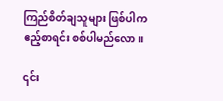ကြည်စိတ်ချသူများ ဖြစ်ပါက ဧည့်စာရင်း စစ်ပါမည်လော။

၎င်း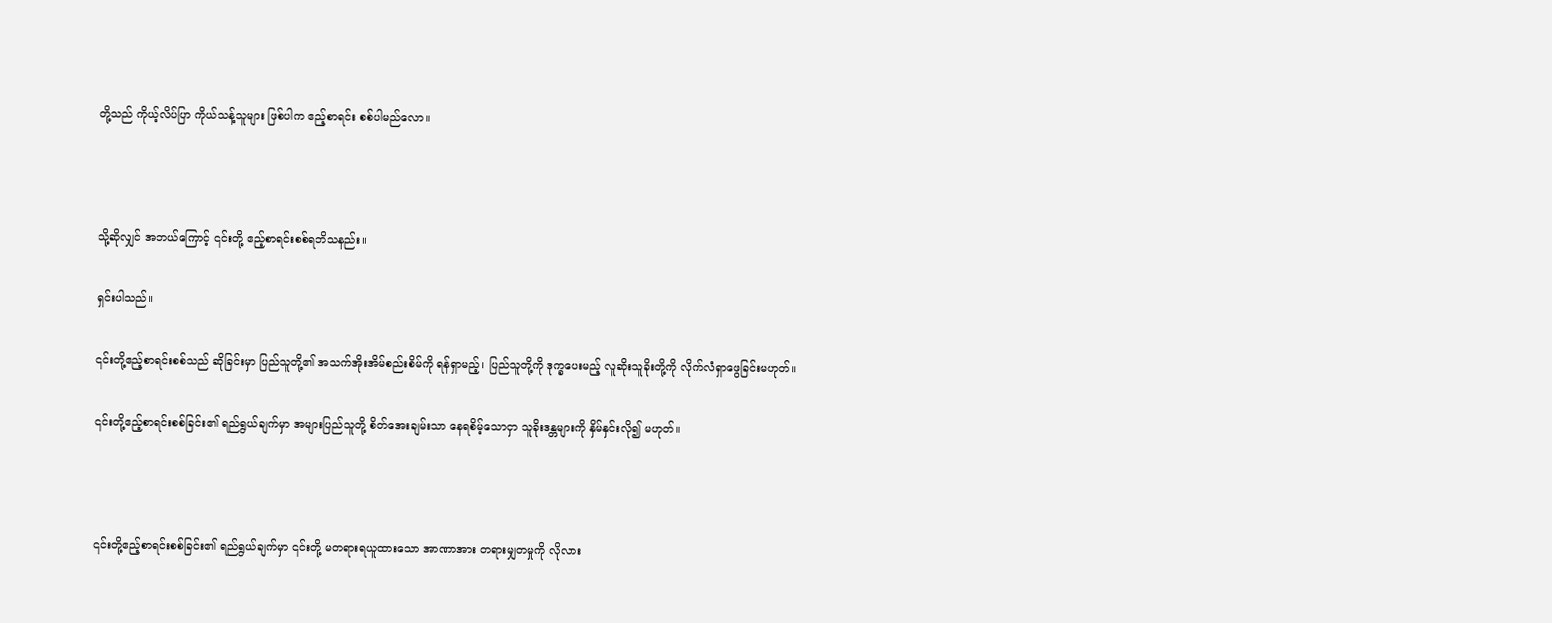တို့သည် ကိုယ့်လိပ်ပြာ ကိုယ်သန့်သူများ ဖြစ်ပါက ဧည့်စာရင်း စစ်ပါမည်လော။



သို့ဆိုလျှင် အဘယ်ကြောင့် ၎င်းတို့ ဧည့်စာရင်းစစ်ရဘိသနည်း။

ရှင်းပါသည်။

၎င်းတို့ဧည့်စာရင်းစစ်သည် ဆိုခြင်းမှာ ပြည်သူတို့၏ အသက်အိုးအိမ်စည်းစိမ်ကို ရန်ရှာမည့်၊ ပြည်သူတို့ကို ဒုက္ခပေးမည့် လူဆိုးသူခိုးတို့ကို လိုက်လံရှာဖွေခြင်းမဟုတ်။

၎င်းတို့ဧည့်စာရင်းစစ်ခြင်း၏ ရည်ရွယ်ချက်မှာ အများပြည်သူတို့ စိတ်အေးချမ်းသာ နေရစိမ့်သောငှာ သူခိုးဒန္တများကို နှိမ်နှင်းလို၍ မဟုတ်။



၎င်းတို့ဧည့်စာရင်းစစ်ခြင်း၏ ရည်ရွယ်ချက်မှာ ၎င်းတို့ မတရားရယူထားသော အာဏာအား တရားမျှတမှုကို လိုလား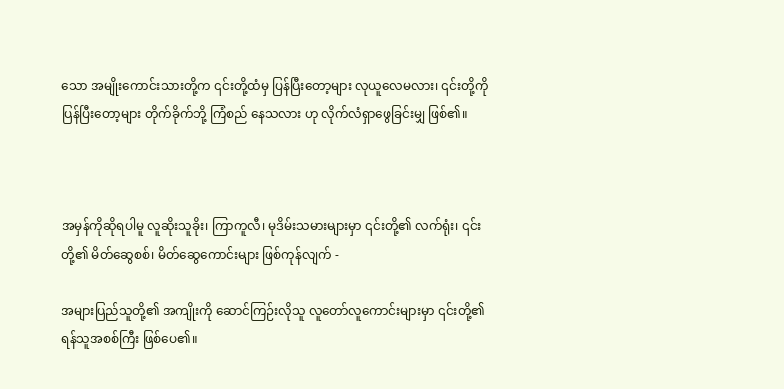သော အမျိုးကောင်းသားတို့က ၎င်းတို့ထံမှ ပြန်ပြီးတော့များ လုယူလေမလား၊ ၎င်းတို့ကို ပြန်ပြီးတော့များ တိုက်ခိုက်ဘို့ ကြံစည် နေသလား ဟု လိုက်လံရှာဖွေခြင်းမျှ ဖြစ်၏။



အမှန်ကိုဆိုရပါမူ လူဆိုးသူခိုး၊ ကြာကူလီ၊ မုဒိမ်းသမားများမှာ ၎င်းတို့၏ လက်ရုံး၊ ၎င်းတို့၏ မိတ်ဆွေစစ်၊ မိတ်ဆွေကောင်းများ ဖြစ်ကုန်လျက် -

အများပြည်သူတို့၏ အကျိုးကို ဆောင်ကြဉ်းလိုသူ လူတော်လူကောင်းများမှာ ၎င်းတို့၏ ရန်သူအစစ်ကြီး ဖြစ်ပေ၏။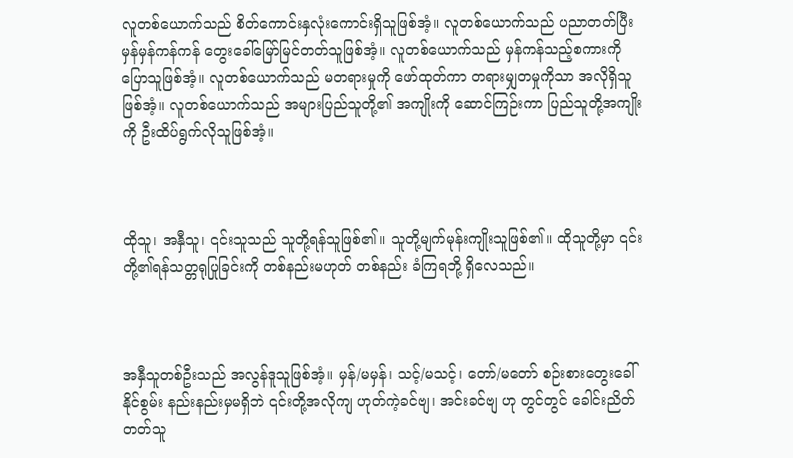လူတစ်ယောက်သည် စိတ်ကောင်းနှလုံးကောင်းရှိသူဖြစ်အံ့။ လူတစ်ယောက်သည် ပညာတတ်ပြီး မှန်မှန်ကန်ကန် တွေးခေါ်မြော်မြင်တတ်သူဖြစ်အံ့။ လူတစ်ယောက်သည် မှန်ကန်သည့်စကားကို ပြောသူဖြစ်အံ့။ လူတစ်ယောက်သည် မတရားမှုကို ဖော်ထုတ်ကာ တရားမျှတမှုကိုသာ အလိုရှိသူဖြစ်အံ့။ လူတစ်ယောက်သည် အများပြည်သူတို့၏ အကျိုးကို ဆောင်ကြဉ်းကာ ပြည်သူတို့အကျိုးကို ဦးထိပ်ရွက်လိုသူဖြစ်အံ့။



ထိုသူ၊ အနှီသူ၊ ၎င်းသူသည် သူတို့ရန်သူဖြစ်၏။ သူတို့မျက်မုန်းကျိုးသူဖြစ်၏။ ထိုသူတို့မှာ ၎င်းတို့၏ရန်သတ္တရုပြုခြင်းကို တစ်နည်းမဟုတ် တစ်နည်း ခံကြရဘို့ ရှိလေသည်။



အနှီသူတစ်ဦးသည် အလွန်ဒူသူဖြစ်အံ့။ မှန်/မမှန်၊ သင့်/မသင့်၊ တော်/မတော် စဉ်းစားတွေးခေါ်နိုင်စွမ်း နည်းနည်းမှမရှိဘဲ ၎င်းတို့အလိုကျ ဟုတ်ကဲ့ခင်ဗျ၊ အင်းခင်ဗျ ဟု တွင်တွင် ခေါင်းညိတ်တတ်သူ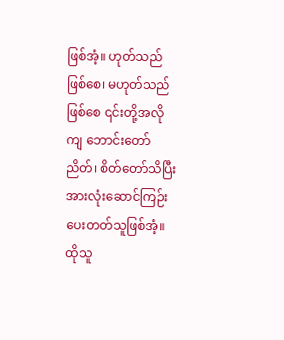ဖြစ်အံ့။ ဟုတ်သည်ဖြစ်စေ၊ မဟုတ်သည် ဖြစ်စေ ၎င်းတို့အလိုကျ ဘောင်းတော်ညိတ်၊ စိတ်တော်သိပြီး အားလုံးဆောင်ကြဉ်းပေးတတ်သူဖြစ်အံ့။ ထိုသူ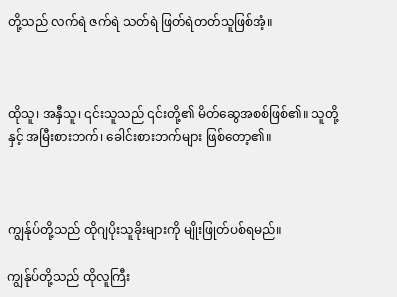တို့သည် လက်ရဲ ဇက်ရဲ သတ်ရဲ ဖြတ်ရဲတတ်သူဖြစ်အံ့။



ထိုသူ၊ အနှီသူ၊ ၎င်းသူသည် ၎င်းတို့၏ မိတ်ဆွေအစစ်ဖြစ်၏။ သူတို့နှင့် အမြီးစားဘက်၊ ခေါင်းစားဘက်များ ဖြစ်တော့၏။



ကျွန်ုပ်တို့သည် ထိုဂျပိုးသူခိုးများကို မျိုးဖြုတ်ပစ်ရမည်။

ကျွန်ုပ်တို့သည် ထိုလူကြီး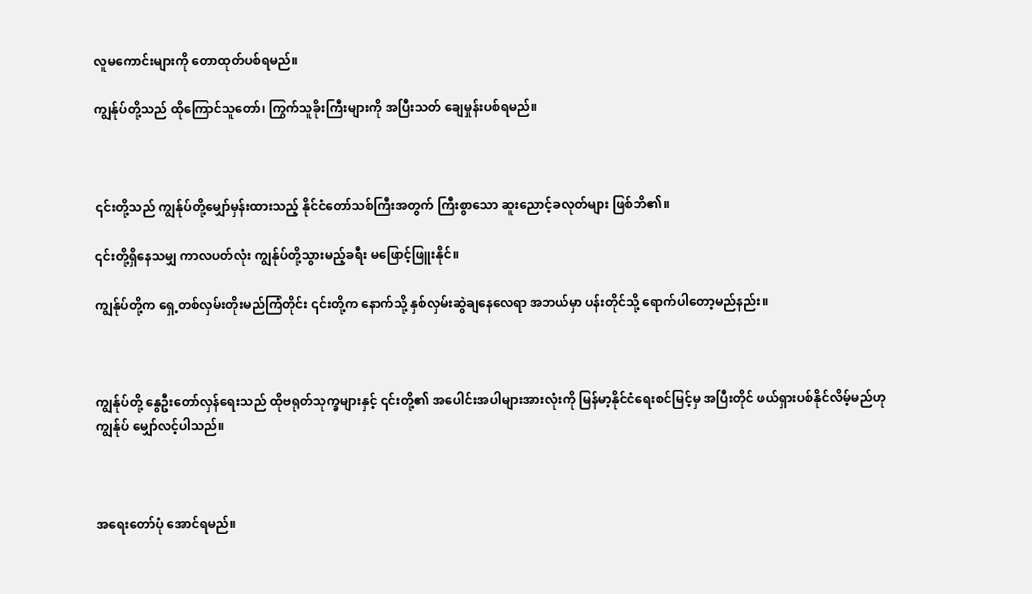လူမကောင်းများကို တောထုတ်ပစ်ရမည်။

ကျွန်ုပ်တို့သည် ထိုကြောင်သူတော်၊ ကြွက်သူခိုးကြီးများကို အပြီးသတ် ချေမှုန်းပစ်ရမည်။



၎င်းတို့သည် ကျွန်ုပ်တို့မျှော်မှန်းထားသည့် နိုင်ငံတော်သစ်ကြီးအတွက် ကြီးစွာသော ဆူးညောင့်ခလုတ်များ ဖြစ်ဘိ၏။

၎င်းတို့ရှိနေသမျှ ကာလပတ်လုံး ကျွန်ုပ်တို့သွားမည့်ခရီး မဖြောင့်ဖြူးနိုင်။

ကျွန်ုပ်တို့က ရှေ့တစ်လှမ်းတိုးမည်ကြံတိုင်း ၎င်းတို့က နောက်သို့ နှစ်လှမ်းဆွဲချနေလေရာ အဘယ်မှာ ပန်းတိုင်သို့ ရောက်ပါတော့မည်နည်း။



ကျွန်ုပ်တို့ နွေဦးတော်လှန်ရေးသည် ထိုဗရုတ်သုက္ခများနှင့် ၎င်းတို့၏ အပေါင်းအပါများအားလုံးကို မြန်မာ့နိုင်ငံရေးစင်မြင့်မှ အပြီးတိုင် ဖယ်ရှားပစ်နိုင်လိမ့်မည်ဟု ကျွန်ုပ် မျှော်လင့်ပါသည်။



အရေးတော်ပုံ အောင်ရမည်။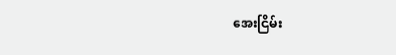အေးငြိမ်း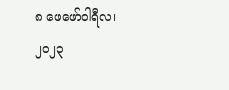၈ ဖေဖော်ဝါရီလ၊ ၂၀၂၃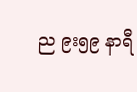ည ၉း၅၉ နာရီ